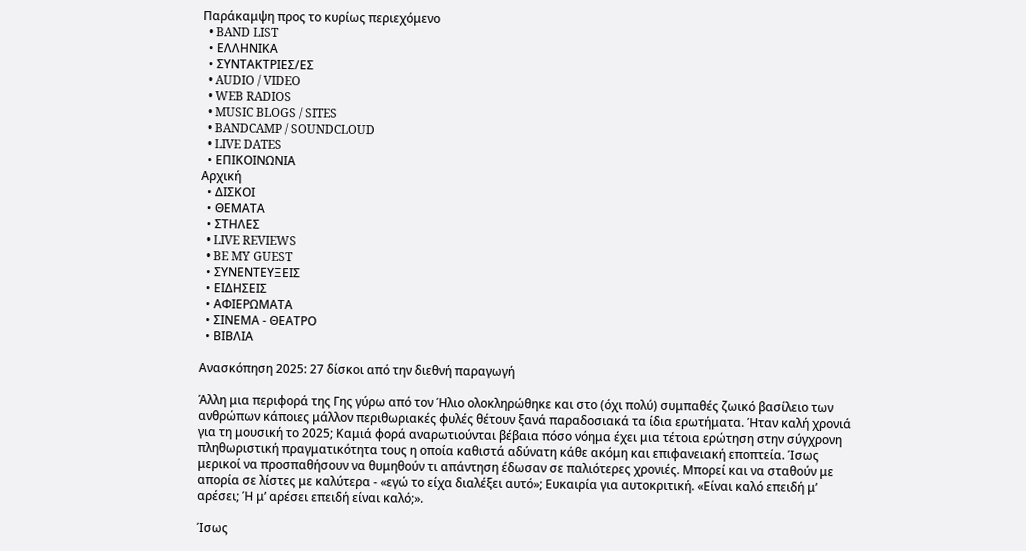Παράκαμψη προς το κυρίως περιεχόμενο
  • BAND LIST
  • ΕΛΛΗΝΙΚΑ
  • ΣΥΝΤΑΚΤΡΙΕΣ/ΕΣ
  • AUDIO / VIDEO
  • WEB RADIOS
  • MUSIC BLOGS / SITES
  • BANDCAMP / SOUNDCLOUD
  • LIVE DATES
  • ΕΠΙΚΟΙΝΩΝΙΑ
Αρχική
  • ΔΙΣΚΟΙ
  • ΘΕΜΑΤΑ
  • ΣΤΗΛΕΣ
  • LIVE REVIEWS
  • BE MY GUEST
  • ΣΥΝΕΝΤΕΥΞΕΙΣ
  • ΕΙΔΗΣΕΙΣ
  • ΑΦΙΕΡΩΜΑΤΑ
  • ΣΙΝΕΜΑ - ΘΕΑΤΡΟ
  • ΒΙΒΛΙΑ

Ανασκόπηση 2025: 27 δίσκοι από την διεθνή παραγωγή

Άλλη μια περιφορά της Γης γύρω από τον Ήλιο ολοκληρώθηκε και στο (όχι πολύ) συμπαθές ζωικό βασίλειο των ανθρώπων κάποιες μάλλον περιθωριακές φυλές θέτουν ξανά παραδοσιακά τα ίδια ερωτήματα. Ήταν καλή χρονιά για τη μουσική το 2025; Καμιά φορά αναρωτιούνται βέβαια πόσο νόημα έχει μια τέτοια ερώτηση στην σύγχρονη πληθωριστική πραγματικότητα τους η οποία καθιστά αδύνατη κάθε ακόμη και επιφανειακή εποπτεία. Ίσως μερικοί να προσπαθήσουν να θυμηθούν τι απάντηση έδωσαν σε παλιότερες χρονιές. Μπορεί και να σταθούν με απορία σε λίστες με καλύτερα - «εγώ το είχα διαλέξει αυτό»; Ευκαιρία για αυτοκριτική. «Είναι καλό επειδή μ’ αρέσει; Ή μ’ αρέσει επειδή είναι καλό;».

Ίσως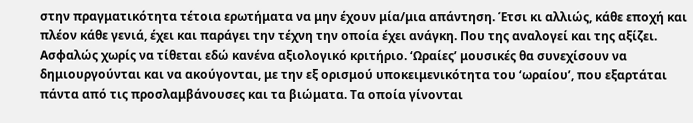στην πραγματικότητα τέτοια ερωτήματα να μην έχουν μία/μια απάντηση. Έτσι κι αλλιώς, κάθε εποχή και πλέον κάθε γενιά, έχει και παράγει την τέχνη την οποία έχει ανάγκη. Που της αναλογεί και της αξίζει. Ασφαλώς χωρίς να τίθεται εδώ κανένα αξιολογικό κριτήριο. ‘Ωραίες’ μουσικές θα συνεχίσουν να δημιουργούνται και να ακούγονται, με την εξ ορισμού υποκειμενικότητα του ‘ωραίου’, που εξαρτάται πάντα από τις προσλαμβάνουσες και τα βιώματα. Τα οποία γίνονται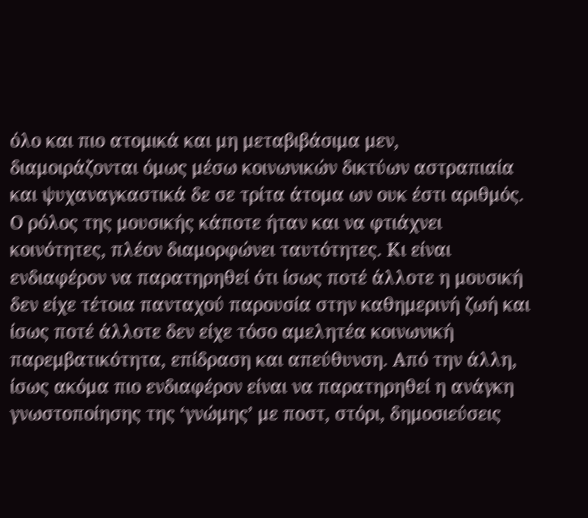όλο και πιο ατομικά και μη μεταβιβάσιμα μεν, διαμοιράζονται όμως μέσω κοινωνικών δικτύων αστραπιαία και ψυχαναγκαστικά δε σε τρίτα άτομα ων ουκ έστι αριθμός. Ο ρόλος της μουσικής κάποτε ήταν και να φτιάχνει κοινότητες, πλέον διαμορφώνει ταυτότητες. Κι είναι ενδιαφέρον να παρατηρηθεί ότι ίσως ποτέ άλλοτε η μουσική δεν είχε τέτοια πανταχού παρουσία στην καθημερινή ζωή και ίσως ποτέ άλλοτε δεν είχε τόσο αμελητέα κοινωνική παρεμβατικότητα, επίδραση και απεύθυνση. Από την άλλη, ίσως ακόμα πιο ενδιαφέρον είναι να παρατηρηθεί η ανάγκη γνωστοποίησης της ‘γνώμης’ με ποστ, στόρι, δημοσιεύσεις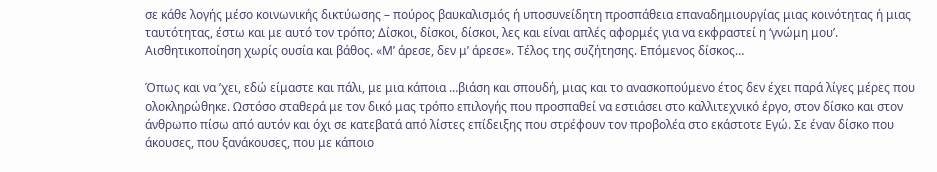σε κάθε λογής μέσο κοινωνικής δικτύωσης – πούρος βαυκαλισμός ή υποσυνείδητη προσπάθεια επαναδημιουργίας μιας κοινότητας ή μιας ταυτότητας, έστω και με αυτό τον τρόπο; Δίσκοι, δίσκοι, δίσκοι, λες και είναι απλές αφορμές για να εκφραστεί η ‘γνώμη μου’. Αισθητικοποίηση χωρίς ουσία και βάθος. «Μ’ άρεσε, δεν μ’ άρεσε». Τέλος της συζήτησης. Επόμενος δίσκος…

Όπως και να ’χει, εδώ είμαστε και πάλι, με μια κάποια …βιάση και σπουδή, μιας και το ανασκοπούμενο έτος δεν έχει παρά λίγες μέρες που ολοκληρώθηκε. Ωστόσο σταθερά με τον δικό μας τρόπο επιλογής που προσπαθεί να εστιάσει στο καλλιτεχνικό έργο, στον δίσκο και στον άνθρωπο πίσω από αυτόν και όχι σε κατεβατά από λίστες επίδειξης που στρέφουν τον προβολέα στο εκάστοτε Εγώ. Σε έναν δίσκο που άκουσες, που ξανάκουσες, που με κάποιο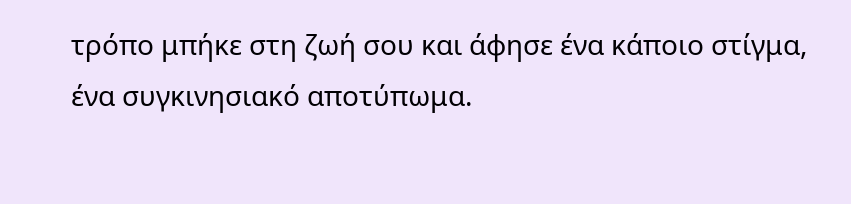τρόπο μπήκε στη ζωή σου και άφησε ένα κάποιο στίγμα, ένα συγκινησιακό αποτύπωμα.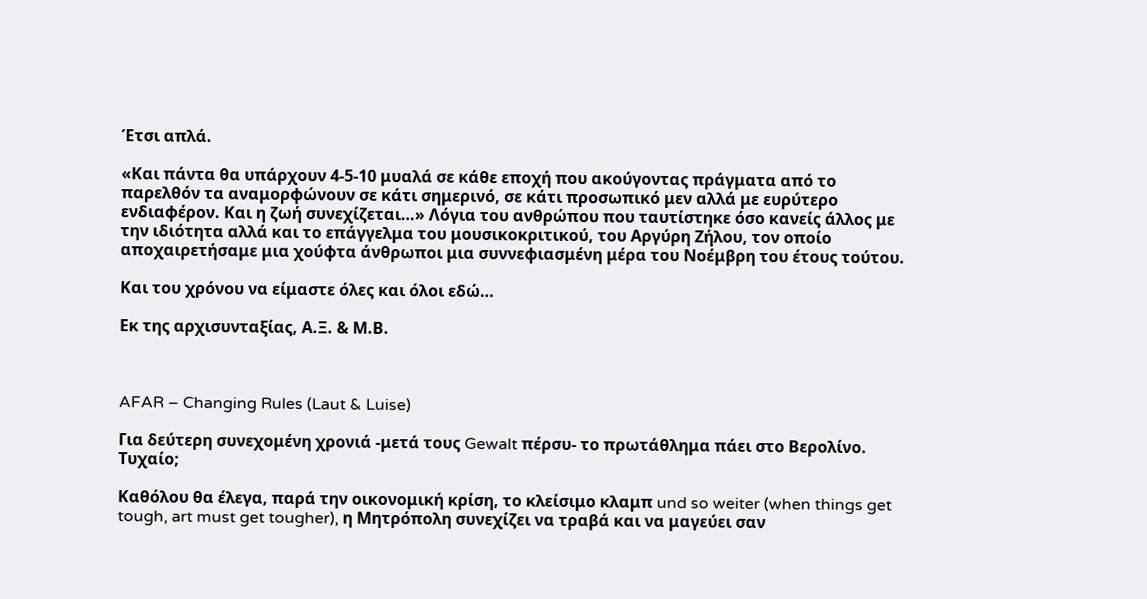Έτσι απλά.

«Και πάντα θα υπάρχουν 4-5-10 μυαλά σε κάθε εποχή που ακούγοντας πράγματα από το παρελθόν τα αναμορφώνουν σε κάτι σημερινό, σε κάτι προσωπικό μεν αλλά με ευρύτερο ενδιαφέρον. Και η ζωή συνεχίζεται…» Λόγια του ανθρώπου που ταυτίστηκε όσο κανείς άλλος με την ιδιότητα αλλά και το επάγγελμα του μουσικοκριτικού, του Αργύρη Ζήλου, τον οποίο αποχαιρετήσαμε μια χούφτα άνθρωποι μια συννεφιασμένη μέρα του Νοέμβρη του έτους τούτου.

Και του χρόνου να είμαστε όλες και όλοι εδώ…

Εκ της αρχισυνταξίας, Α.Ξ. & Μ.Β.



AFAR – Changing Rules (Laut & Luise)

Για δεύτερη συνεχομένη χρονιά -μετά τους Gewalt πέρσυ- το πρωτάθλημα πάει στο Βερολίνο. Τυχαίο;

Καθόλου θα έλεγα, παρά την οικονομική κρίση, το κλείσιμο κλαμπ und so weiter (when things get tough, art must get tougher), η Μητρόπολη συνεχίζει να τραβά και να μαγεύει σαν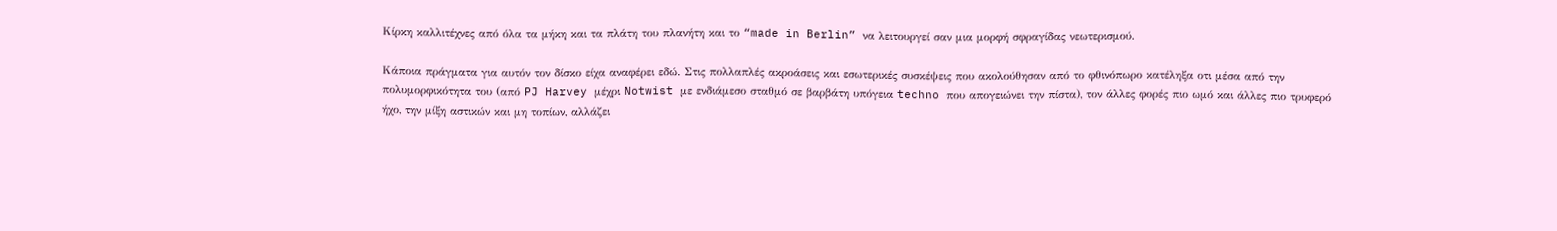Κίρκη καλλιτέχνες από όλα τα μήκη και τα πλάτη του πλανήτη και το “made in Berlin” να λειτουργεί σαν μια μορφή σφραγίδας νεωτερισμού.

Κάποια πράγματα για αυτόν τον δίσκο είχα αναφέρει εδώ. Στις πολλαπλές ακροάσεις και εσωτερικές συσκέψεις που ακολούθησαν από το φθινόπωρο κατέληξα οτι μέσα από την πολυμορφικότητα του (από PJ Harvey μέχρι Notwist με ενδιάμεσο σταθμό σε βαρβάτη υπόγεια techno που απογειώνει την πίστα), τον άλλες φορές πιο ωμό και άλλες πιο τρυφερό ήχο, την μίξη αστικών και μη τοπίων, αλλάζει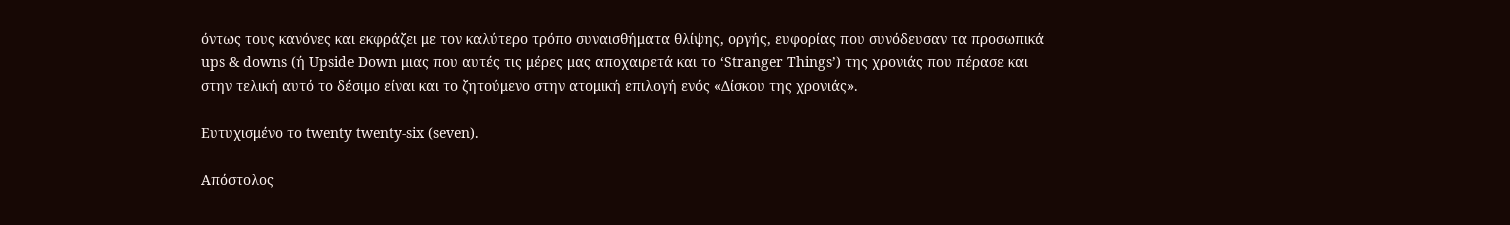όντως τους κανόνες και εκφράζει με τον καλύτερο τρόπο συναισθήματα θλίψης, οργής, ευφορίας που συνόδευσαν τα προσωπικά ups & downs (ή Upside Down μιας που αυτές τις μέρες μας αποχαιρετά και το ‘Stranger Things’) της χρονιάς που πέρασε και στην τελική αυτό το δέσιμο είναι και το ζητούμενο στην ατομική επιλογή ενός «Δίσκου της χρονιάς».

Ευτυχισμένο το twenty twenty-six (seven).

Απόστολος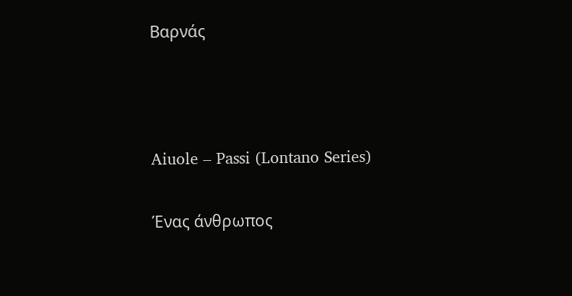Βαρνάς



Aiuole – Passi (Lontano Series)

Ένας άνθρωπος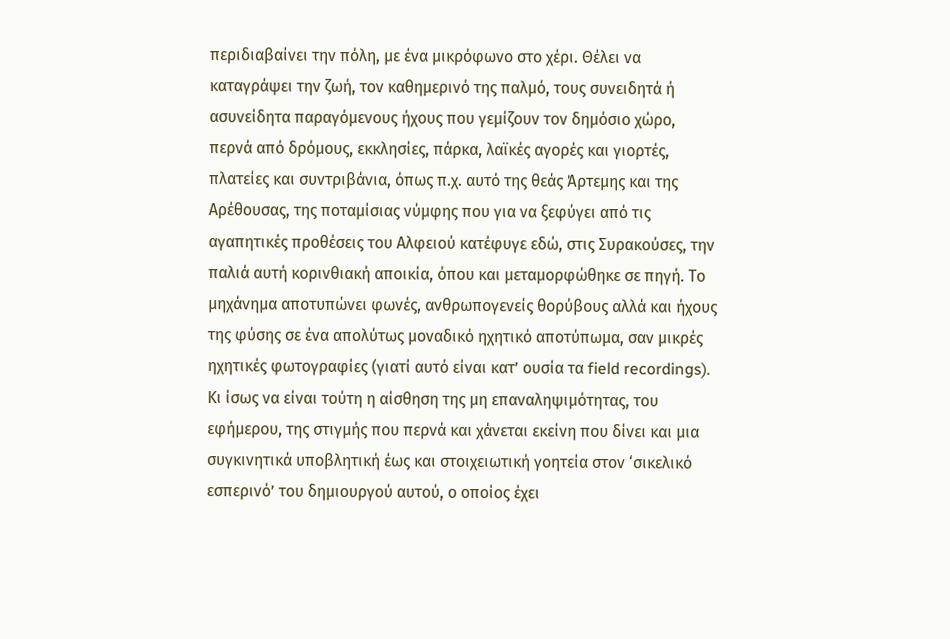περιδιαβαίνει την πόλη, με ένα μικρόφωνο στο χέρι. Θέλει να καταγράψει την ζωή, τον καθημερινό της παλμό, τους συνειδητά ή ασυνείδητα παραγόμενους ήχους που γεμίζουν τον δημόσιο χώρο, περνά από δρόμους, εκκλησίες, πάρκα, λαϊκές αγορές και γιορτές, πλατείες και συντριβάνια, όπως π.χ. αυτό της θεάς Άρτεμης και της Αρέθουσας, της ποταμίσιας νύμφης που για να ξεφύγει από τις αγαπητικές προθέσεις του Αλφειού κατέφυγε εδώ, στις Συρακούσες, την παλιά αυτή κορινθιακή αποικία, όπου και μεταμορφώθηκε σε πηγή. Το μηχάνημα αποτυπώνει φωνές, ανθρωπογενείς θορύβους αλλά και ήχους της φύσης σε ένα απολύτως μοναδικό ηχητικό αποτύπωμα, σαν μικρές ηχητικές φωτογραφίες (γιατί αυτό είναι κατ’ ουσία τα field recordings). Κι ίσως να είναι τούτη η αίσθηση της μη επαναληψιμότητας, του εφήμερου, της στιγμής που περνά και χάνεται εκείνη που δίνει και μια συγκινητικά υποβλητική έως και στοιχειωτική γοητεία στον ‘σικελικό εσπερινό’ του δημιουργού αυτού, ο οποίος έχει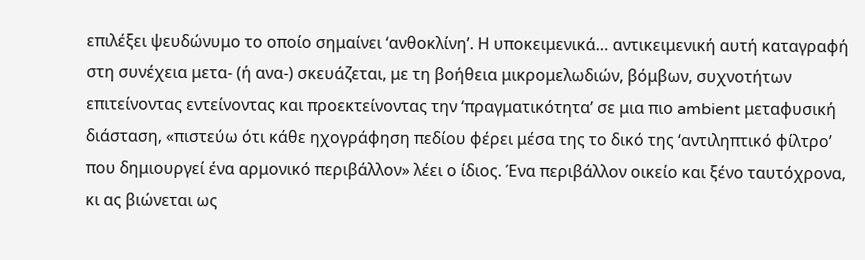επιλέξει ψευδώνυμο το οποίο σημαίνει ‘ανθοκλίνη’. Η υποκειμενικά… αντικειμενική αυτή καταγραφή στη συνέχεια μετα- (ή ανα-) σκευάζεται, με τη βοήθεια μικρομελωδιών, βόμβων, συχνοτήτων επιτείνοντας εντείνοντας και προεκτείνοντας την ‘πραγματικότητα’ σε μια πιο ambient μεταφυσική διάσταση, «πιστεύω ότι κάθε ηχογράφηση πεδίου φέρει μέσα της το δικό της ‘αντιληπτικό φίλτρο’ που δημιουργεί ένα αρμονικό περιβάλλον» λέει ο ίδιος. Ένα περιβάλλον οικείο και ξένο ταυτόχρονα, κι ας βιώνεται ως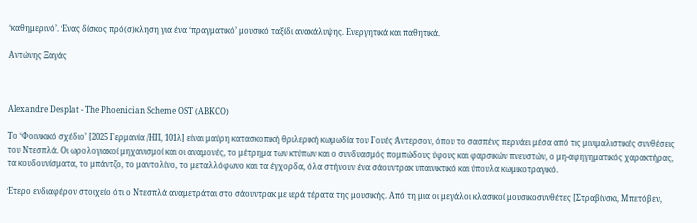‘καθημερινό’. Ένας δίσκος πρό(σ)κληση για ένα ‘πραγματικό’ μουσικό ταξίδι ανακάλυψης. Ενεργητικά και παθητικά.

Αντώνης Ξαγάς



Alexandre Desplat - The Phoenician Scheme OST (ABKCO)

Το ‘Φοινικικό σχέδιο’ [2025 Γερμανία /ΗΠ, 101λ] είναι μαύρη κατασκοπική θριλερική κωμωδία του Γουές Άντερσον, όπου το σασπένς περνάει μέσα από τις μινιμαλιστικές συνθέσεις του Ντεσπλά. Οι ωρολογιακοί μηχανισμοί και οι αναμονές, το μέτρημα των κτύπων και ο συνδυασμός πομπώδους ύφους και φαρσικών πνευστών, ο μη-αφηγηματικός χαρακτήρας, τα κουδουνίσματα, το μπάντζο, το μαντολίνο, το μεταλλόφωνο και τα έγχορδα, όλα στήνουν ένα σάουντρακ υπαινικτικό και ύπουλα κωμικοτραγικό.

Έτερο ενδιαφέρον στοιχείο ότι ο Ντεσπλά αναμετράται στο σάουντρακ με ιερά τέρατα της μουσικής. Από τη μια οι μεγάλοι κλασικοί μουσικοσυνθέτες [Στραβίνσκι, Μπετόβεν,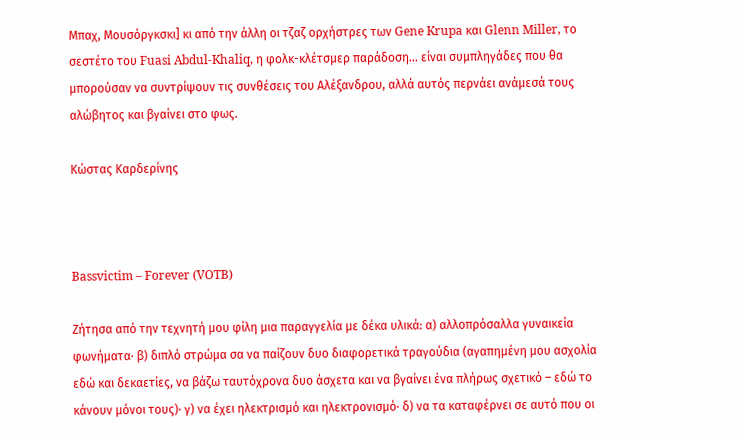Μπαχ, Μουσόργκσκι] κι από την άλλη οι τζαζ ορχήστρες των Gene Krupa και Glenn Miller, το σεστέτο του Fuasi Abdul-Khaliq, η φολκ-κλέτσμερ παράδοση... είναι συμπληγάδες που θα μπορούσαν να συντρίψουν τις συνθέσεις του Αλέξανδρου, αλλά αυτός περνάει ανάμεσά τους αλώβητος και βγαίνει στο φως.

Κώστας Καρδερίνης



Bassvictim – Forever (VOTB)

Ζήτησα από την τεχνητή μου φίλη μια παραγγελία με δέκα υλικά: α) αλλοπρόσαλλα γυναικεία φωνήματα· β) διπλό στρώμα σα να παίζουν δυο διαφορετικά τραγούδια (αγαπημένη μου ασχολία εδώ και δεκαετίες, να βάζω ταυτόχρονα δυο άσχετα και να βγαίνει ένα πλήρως σχετικό – εδώ το κάνουν μόνοι τους)· γ) να έχει ηλεκτρισμό και ηλεκτρονισμό· δ) να τα καταφέρνει σε αυτό που οι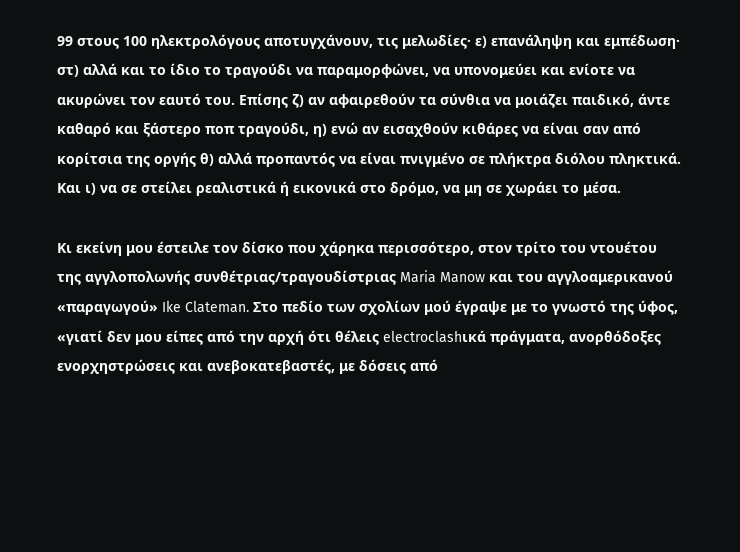99 στους 100 ηλεκτρολόγους αποτυγχάνουν, τις μελωδίες· ε) επανάληψη και εμπέδωση· στ) αλλά και το ίδιο το τραγούδι να παραμορφώνει, να υπονομεύει και ενίοτε να ακυρώνει τον εαυτό του. Επίσης ζ) αν αφαιρεθούν τα σύνθια να μοιάζει παιδικό, άντε καθαρό και ξάστερο ποπ τραγούδι, η) ενώ αν εισαχθούν κιθάρες να είναι σαν από κορίτσια της οργής θ) αλλά προπαντός να είναι πνιγμένο σε πλήκτρα διόλου πληκτικά. Και ι) να σε στείλει ρεαλιστικά ή εικονικά στο δρόμο, να μη σε χωράει το μέσα.

Κι εκείνη μου έστειλε τον δίσκο που χάρηκα περισσότερο, στον τρίτο του ντουέτου της αγγλοπολωνής συνθέτριας/τραγουδίστριας Maria Manow και του αγγλοαμερικανού «παραγωγού» Ike Clateman. Στο πεδίο των σχολίων μού έγραψε με το γνωστό της ύφος, «γιατί δεν μου είπες από την αρχή ότι θέλεις electroclashικά πράγματα, ανορθόδοξες ενορχηστρώσεις και ανεβοκατεβαστές, με δόσεις από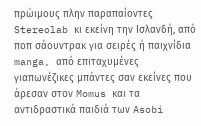πρώιμους πλην παραπαίοντες Stereolab κι εκείνη την Ισλανδή, από ποπ σάουντρακ για σειρές ή παιχνίδια manga, από επιταχυμένες γιαπωνέζικες μπάντες σαν εκείνες που άρεσαν στον Momus και τα αντιδραστικά παιδιά των Asobi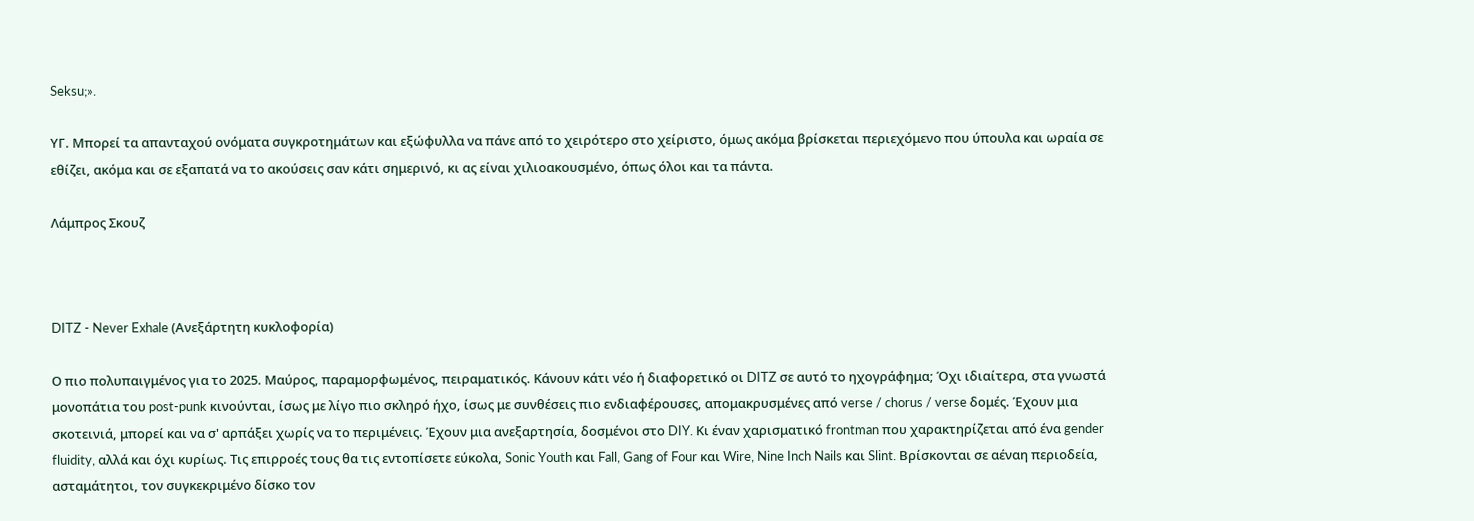Seksu;».

ΥΓ. Μπορεί τα απανταχού ονόματα συγκροτημάτων και εξώφυλλα να πάνε από το χειρότερο στο χείριστο, όμως ακόμα βρίσκεται περιεχόμενο που ύπουλα και ωραία σε εθίζει, ακόμα και σε εξαπατά να το ακούσεις σαν κάτι σημερινό, κι ας είναι χιλιοακουσμένο, όπως όλοι και τα πάντα.

Λάμπρος Σκουζ



DITZ - Never Exhale (Ανεξάρτητη κυκλοφορία)

Ο πιο πολυπαιγμένος για το 2025. Μαύρος, παραμορφωμένος, πειραματικός. Κάνουν κάτι νέο ή διαφορετικό οι DITZ σε αυτό το ηχογράφημα; Όχι ιδιαίτερα, στα γνωστά μονοπάτια του post-punk κινούνται, ίσως με λίγο πιο σκληρό ήχο, ίσως με συνθέσεις πιο ενδιαφέρουσες, απομακρυσμένες από verse / chorus / verse δομές. Έχουν μια σκοτεινιά, μπορεί και να σ' αρπάξει χωρίς να το περιμένεις. Έχουν μια ανεξαρτησία, δοσμένοι στο DIY. Κι έναν χαρισματικό frontman που χαρακτηρίζεται από ένα gender fluidity, αλλά και όχι κυρίως. Τις επιρροές τους θα τις εντοπίσετε εύκολα, Sonic Youth και Fall, Gang of Four και Wire, Nine Inch Nails και Slint. Βρίσκονται σε αέναη περιοδεία, ασταμάτητοι, τον συγκεκριμένο δίσκο τον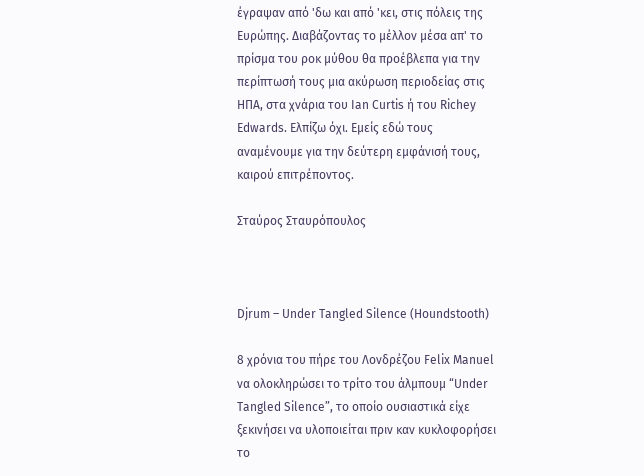έγραψαν από 'δω και από 'κει, στις πόλεις της Ευρώπης. Διαβάζοντας το μέλλον μέσα απ' το πρίσμα του ροκ μύθου θα προέβλεπα για την περίπτωσή τους μια ακύρωση περιοδείας στις ΗΠΑ, στα χνάρια του Ian Curtis ή του Richey Edwards. Ελπίζω όχι. Εμείς εδώ τους αναμένουμε για την δεύτερη εμφάνισή τους, καιρού επιτρέποντος.

Σταύρος Σταυρόπουλος



Djrum – Under Tangled Silence (Houndstooth)

8 χρόνια του πήρε του Λονδρέζου Felix Manuel να ολοκληρώσει το τρίτο του άλμπουμ “Under Tangled Silence”, το οποίο ουσιαστικά είχε ξεκινήσει να υλοποιείται πριν καν κυκλοφορήσει το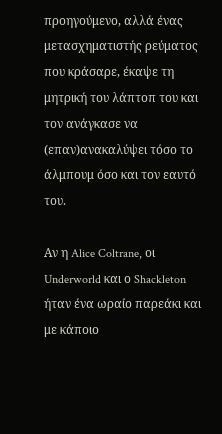προηγούμενο, αλλά ένας μετασχηματιστής ρεύματος που κράσαρε, έκαψε τη μητρική του λάπτοπ του και τον ανάγκασε να (επαν)ανακαλύψει τόσο το άλμπουμ όσο και τον εαυτό του.

Αν η Alice Coltrane, οι Underworld και ο Shackleton ήταν ένα ωραίο παρεάκι και με κάποιο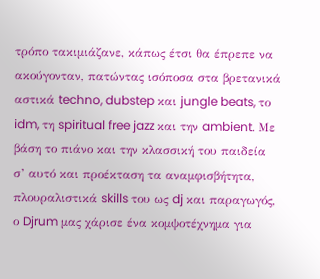τρόπο τακιμιάζανε, κάπως έτσι θα έπρεπε να ακούγονταν, πατώντας ισόποσα στα βρετανικά αστικά techno, dubstep και jungle beats, το idm, τη spiritual free jazz και την ambient. Με βάση το πιάνο και την κλασσική του παιδεία σ’ αυτό και προέκταση τα αναμφισβήτητα, πλουραλιστικά skills του ως dj και παραγωγός, ο Djrum μας χάρισε ένα κομψοτέχνημα για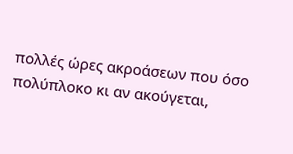πολλές ώρες ακροάσεων που όσο πολύπλοκο κι αν ακούγεται,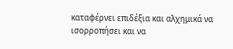καταφέρνει επιδέξια και αλχημικά να ισορροπήσει και να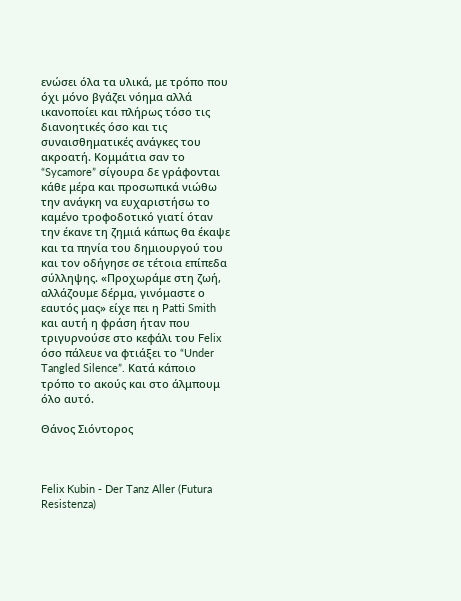ενώσει όλα τα υλικά, με τρόπο που όχι μόνο βγάζει νόημα αλλά ικανοποίει και πλήρως τόσο τις διανοητικές όσο και τις συναισθηματικές ανάγκες του ακροατή. Κομμάτια σαν το “Sycamore” σίγουρα δε γράφονται κάθε μέρα και προσωπικά νιώθω την ανάγκη να ευχαριστήσω το καμένο τροφοδοτικό γιατί όταν την έκανε τη ζημιά κάπως θα έκαψε και τα πηνία του δημιουργού του και τον οδήγησε σε τέτοια επίπεδα σύλληψης. «Προχωράμε στη ζωή, αλλάζουμε δέρμα, γινόμαστε ο εαυτός μας» είχε πει η Patti Smith και αυτή η φράση ήταν που τριγυρνούσε στο κεφάλι του Felix όσο πάλευε να φτιάξει το “Under Tangled Silence”. Κατά κάποιο τρόπο το ακούς και στο άλμπουμ όλο αυτό.

Θάνος Σιόντορος



Felix Kubin - Der Tanz Aller (Futura Resistenza)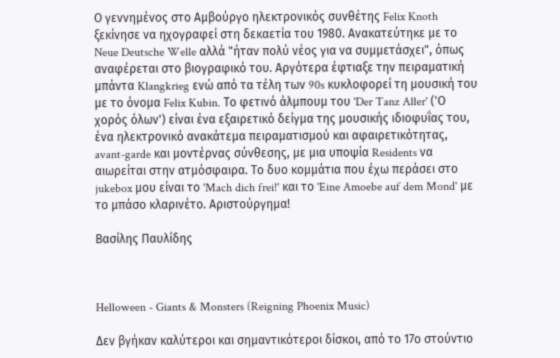Ο γεννημένος στο Αμβούργο ηλεκτρονικός συνθέτης Felix Knoth ξεκίνησε να ηχογραφεί στη δεκαετία του 1980. Ανακατεύτηκε με το Neue Deutsche Welle αλλά "ήταν πολύ νέος για να συμμετάσχει", όπως αναφέρεται στο βιογραφικό του. Αργότερα έφτιαξε την πειραματική μπάντα Klangkrieg ενώ από τα τέλη των 90s κυκλοφορεί τη μουσική του με το όνομα Felix Kubin. Το φετινό άλμπουμ του 'Der Tanz Aller' ('Ο χορός όλων') είναι ένα εξαιρετικό δείγμα της μουσικής ιδιοφυΐας του, ένα ηλεκτρονικό ανακάτεμα πειραματισμού και αφαιρετικότητας, avant-garde και μοντέρνας σύνθεσης, με μια υποψία Residents να αιωρείται στην ατμόσφαιρα. Το δυο κομμάτια που έχω περάσει στο jukebox μου είναι το 'Mach dich frei!' και το 'Eine Amoebe auf dem Mond' με το μπάσο κλαρινέτο. Αριστούργημα!

Βασίλης Παυλίδης



Helloween - Giants & Monsters (Reigning Phoenix Music)

Δεν βγήκαν καλύτεροι και σημαντικότεροι δίσκοι, από το 17ο στούντιο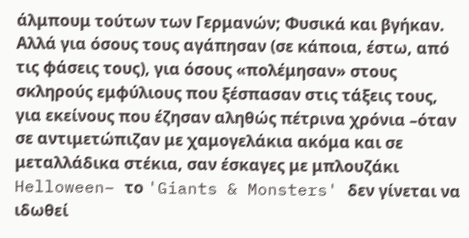άλμπουμ τούτων των Γερμανών; Φυσικά και βγήκαν. Αλλά για όσους τους αγάπησαν (σε κάποια, έστω, από τις φάσεις τους), για όσους «πολέμησαν» στους σκληρούς εμφύλιους που ξέσπασαν στις τάξεις τους, για εκείνους που έζησαν αληθώς πέτρινα χρόνια –όταν σε αντιμετώπιζαν με χαμογελάκια ακόμα και σε μεταλλάδικα στέκια, σαν έσκαγες με μπλουζάκι Helloween– το 'Giants & Monsters' δεν γίνεται να ιδωθεί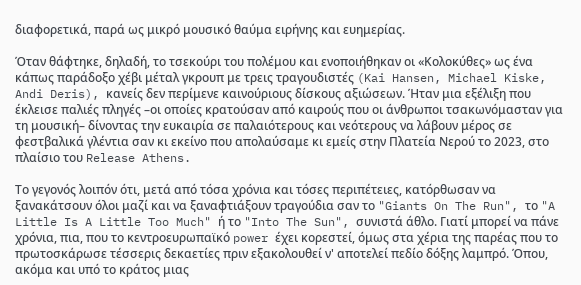διαφορετικά, παρά ως μικρό μουσικό θαύμα ειρήνης και ευημερίας.

Όταν θάφτηκε, δηλαδή, το τσεκούρι του πολέμου και ενοποιήθηκαν οι «Κολοκύθες» ως ένα κάπως παράδοξο χέβι μέταλ γκρουπ με τρεις τραγουδιστές (Kai Hansen, Michael Kiske, Andi Deris), κανείς δεν περίμενε καινούριους δίσκους αξιώσεων. Ήταν μια εξέλιξη που έκλεισε παλιές πληγές –οι οποίες κρατούσαν από καιρούς που οι άνθρωποι τσακωνόμασταν για τη μουσική– δίνοντας την ευκαιρία σε παλαιότερους και νεότερους να λάβουν μέρος σε φεστβαλικά γλέντια σαν κι εκείνο που απολαύσαμε κι εμείς στην Πλατεία Νερού το 2023, στο πλαίσιο του Release Athens.

Το γεγονός λοιπόν ότι, μετά από τόσα χρόνια και τόσες περιπέτειες, κατόρθωσαν να ξανακάτσουν όλοι μαζί και να ξαναφτιάξουν τραγούδια σαν το "Giants On The Run", το "A Little Is A Little Too Much" ή το "Into The Sun", συνιστά άθλο. Γιατί μπορεί να πάνε χρόνια, πια, που το κεντροευρωπαϊκό power έχει κορεστεί, όμως στα χέρια της παρέας που το πρωτοσκάρωσε τέσσερις δεκαετίες πριν εξακολουθεί ν' αποτελεί πεδίο δόξης λαμπρό. Όπου, ακόμα και υπό το κράτος μιας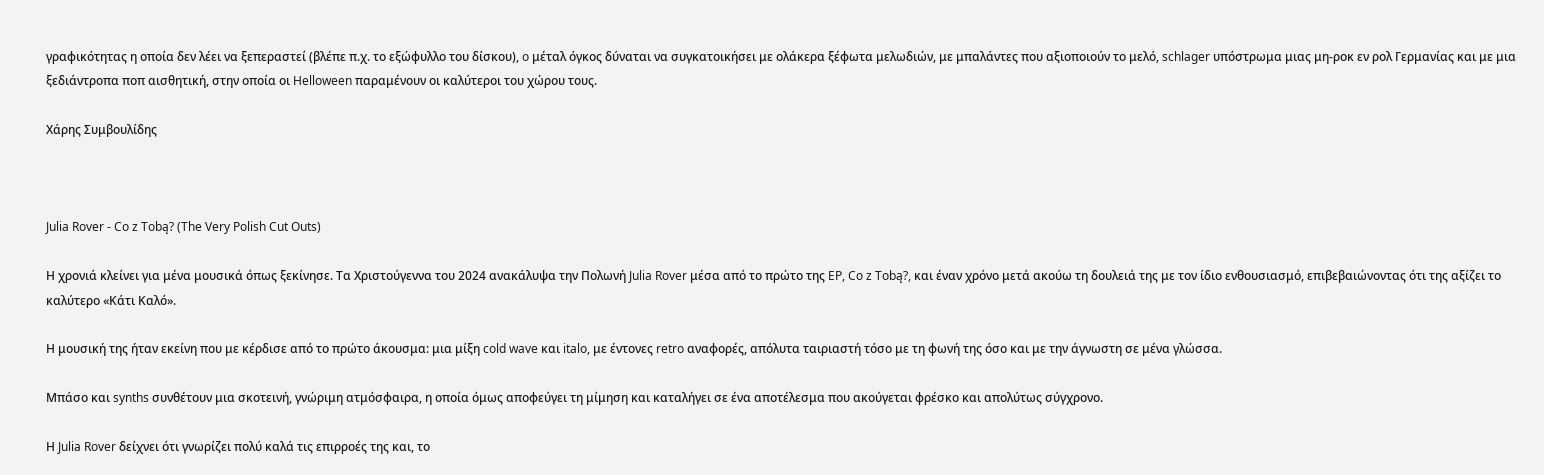γραφικότητας η οποία δεν λέει να ξεπεραστεί (βλέπε π.χ. το εξώφυλλο του δίσκου), o μέταλ όγκος δύναται να συγκατοικήσει με ολάκερα ξέφωτα μελωδιών, με μπαλάντες που αξιοποιούν το μελό, schlager υπόστρωμα μιας μη-ροκ εν ρολ Γερμανίας και με μια ξεδιάντροπα ποπ αισθητική, στην οποία οι Helloween παραμένουν οι καλύτεροι του χώρου τους.

Χάρης Συμβουλίδης



Julia Rover - Co z Tobą? (The Very Polish Cut Outs)

Η χρονιά κλείνει για μένα μουσικά όπως ξεκίνησε. Τα Χριστούγεννα του 2024 ανακάλυψα την Πολωνή Julia Rover μέσα από το πρώτο της EP, Co z Tobą?, και έναν χρόνο μετά ακούω τη δουλειά της με τον ίδιο ενθουσιασμό, επιβεβαιώνοντας ότι της αξίζει το καλύτερο «Κάτι Καλό».

Η μουσική της ήταν εκείνη που με κέρδισε από το πρώτο άκουσμα: μια μίξη cold wave και italo, με έντονες retro αναφορές, απόλυτα ταιριαστή τόσο με τη φωνή της όσο και με την άγνωστη σε μένα γλώσσα.

Μπάσο και synths συνθέτουν μια σκοτεινή, γνώριμη ατμόσφαιρα, η οποία όμως αποφεύγει τη μίμηση και καταλήγει σε ένα αποτέλεσμα που ακούγεται φρέσκο και απολύτως σύγχρονο.

Η Julia Rover δείχνει ότι γνωρίζει πολύ καλά τις επιρροές της και, το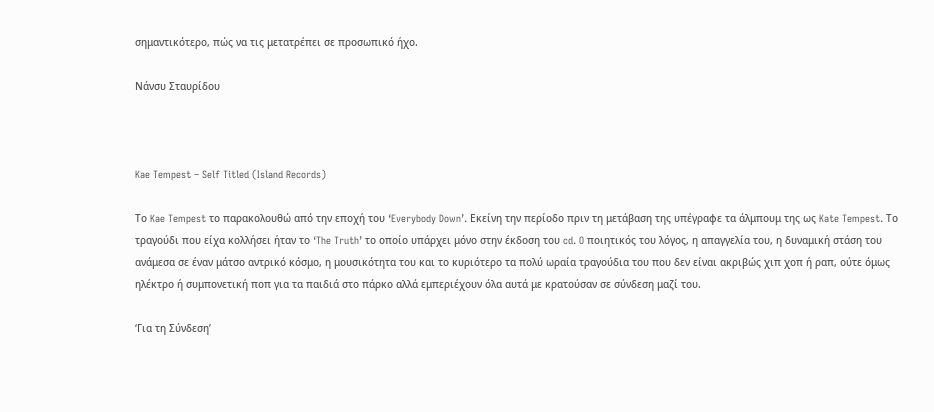σημαντικότερο, πώς να τις μετατρέπει σε προσωπικό ήχο.

Νάνσυ Σταυρίδου



Kae Tempest – Self Titled (Island Records)

Το Kae Tempest το παρακολουθώ από την εποχή του ‘Everybody Down’. Εκείνη την περίοδο πριν τη μετάβαση της υπέγραφε τα άλμπουμ της ως Kate Tempest. Το τραγούδι που είχα κολλήσει ήταν το ‘The Truth’ το οποίο υπάρχει μόνο στην έκδοση του cd. O ποιητικός του λόγος, η απαγγελία του, η δυναμική στάση του ανάμεσα σε έναν μάτσο αντρικό κόσμο, η μουσικότητα του και το κυριότερο τα πολύ ωραία τραγούδια του που δεν είναι ακριβώς χιπ χοπ ή ραπ, ούτε όμως ηλέκτρο ή συμπονετική ποπ για τα παιδιά στο πάρκο αλλά εμπεριέχουν όλα αυτά με κρατούσαν σε σύνδεση μαζί του.

‘Για τη Σύνδεση’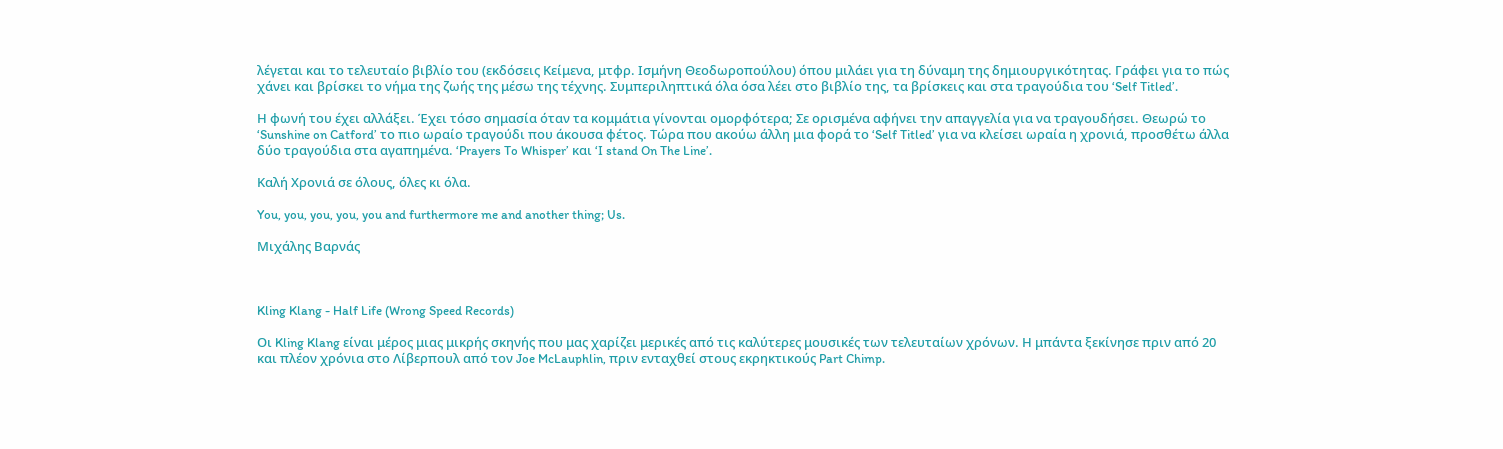λέγεται και το τελευταίο βιβλίο του (εκδόσεις Κείμενα, μτφρ. Ισμήνη Θεοδωροπούλου) όπου μιλάει για τη δύναμη της δημιουργικότητας. Γράφει για το πώς χάνει και βρίσκει το νήμα της ζωής της μέσω της τέχνης. Συμπεριληπτικά όλα όσα λέει στο βιβλίο της, τα βρίσκεις και στα τραγούδια του ‘Self Titled’.

Η φωνή του έχει αλλάξει. Έχει τόσο σημασία όταν τα κομμάτια γίνονται ομορφότερα; Σε ορισμένα αφήνει την απαγγελία για να τραγουδήσει. Θεωρώ το ‘Sunshine on Catford’ το πιο ωραίο τραγούδι που άκουσα φέτος. Τώρα που ακούω άλλη μια φορά το ‘Self Titled’ για να κλείσει ωραία η χρονιά, προσθέτω άλλα δύο τραγούδια στα αγαπημένα. ‘Prayers To Whisper’ και ‘I stand On The Line’.

Καλή Χρονιά σε όλους, όλες κι όλα.

You, you, you, you, you and furthermore me and another thing; Us.

Μιχάλης Βαρνάς



Kling Klang - Half Life (Wrong Speed Records)

Οι Kling Klang είναι μέρος μιας μικρής σκηνής που μας χαρίζει μερικές από τις καλύτερες μουσικές των τελευταίων χρόνων. Η μπάντα ξεκίνησε πριν από 20 και πλέον χρόνια στο Λίβερπουλ από τον Joe McLauphlin, πριν ενταχθεί στους εκρηκτικούς Part Chimp.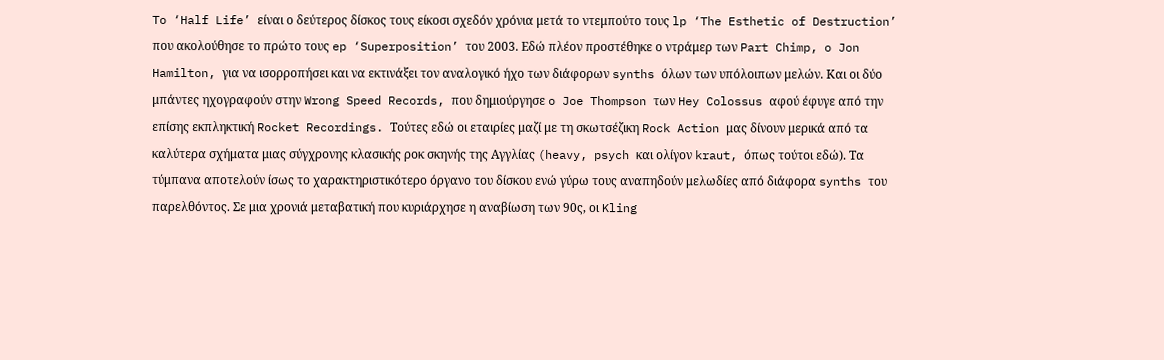To ‘Half Life’ είναι ο δεύτερος δίσκος τους είκοσι σχεδόν χρόνια μετά το ντεμπούτο τους lp ‘The Esthetic of Destruction’ που ακολούθησε το πρώτο τους ep ‘Superposition’ του 2003. Εδώ πλέον προστέθηκε ο ντράμερ των Part Chimp, o Jon Hamilton, για να ισορροπήσει και να εκτινάξει τον αναλογικό ήχο των διάφορων synths όλων των υπόλοιπων μελών. Και οι δύο μπάντες ηχογραφούν στην Wrong Speed Records, που δημιούργησε o Joe Thompson των Hey Colossus αφού έφυγε από την επίσης εκπληκτική Rocket Recordings. Τούτες εδώ οι εταιρίες μαζί με τη σκωτσέζικη Rock Action μας δίνουν μερικά από τα καλύτερα σχήματα μιας σύγχρονης κλασικής ροκ σκηνής της Αγγλίας (heavy, psych και ολίγoν kraut, όπως τούτοι εδώ). Τα τύμπανα αποτελούν ίσως το χαρακτηριστικότερο όργανο του δίσκου ενώ γύρω τους αναπηδούν μελωδίες από διάφορα synths του παρελθόντος. Σε μια χρονιά μεταβατική που κυριάρχησε η αναβίωση των 90ς, οι Kling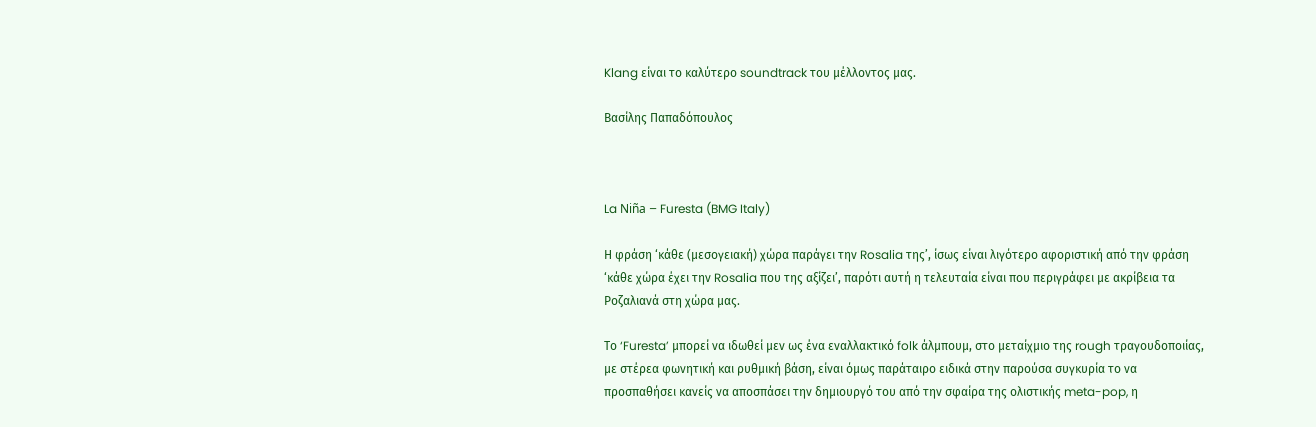Klang είναι το καλύτερο soundtrack του μέλλοντος μας.

Βασίλης Παπαδόπουλος



La Niña – Furesta (BMG Italy)

Η φράση ‘κάθε (μεσογειακή) χώρα παράγει την Rosalia της’, ίσως είναι λιγότερο αφοριστική από την φράση ‘κάθε χώρα έχει την Rosalia που της αξίζει’, παρότι αυτή η τελευταία είναι που περιγράφει με ακρίβεια τα Ροζαλιανά στη χώρα μας.

Το ‘Furesta’ μπορεί να ιδωθεί μεν ως ένα εναλλακτικό folk άλμπουμ, στο μεταίχμιο της rough τραγουδοποιίας, με στέρεα φωνητική και ρυθμική βάση, είναι όμως παράταιρο ειδικά στην παρούσα συγκυρία το να προσπαθήσει κανείς να αποσπάσει την δημιουργό του από την σφαίρα της ολιστικής meta-pop, η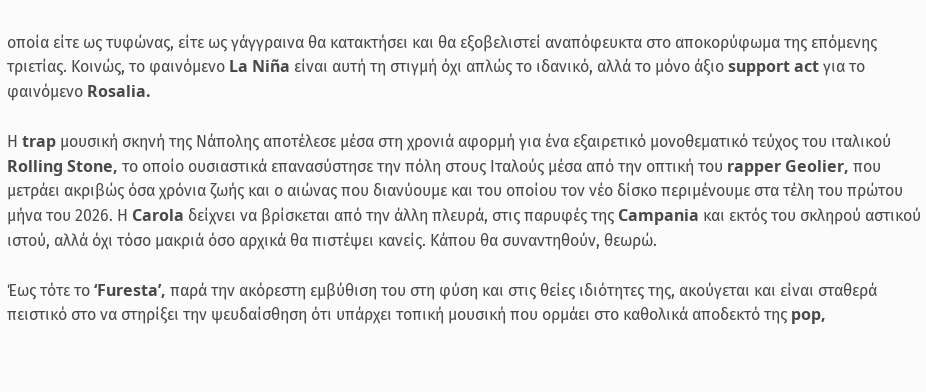οποία είτε ως τυφώνας, είτε ως γάγγραινα θα κατακτήσει και θα εξοβελιστεί αναπόφευκτα στο αποκορύφωμα της επόμενης τριετίας. Κοινώς, το φαινόμενο La Niña είναι αυτή τη στιγμή όχι απλώς το ιδανικό, αλλά το μόνο άξιο support act για το φαινόμενο Rosalia.

Η trap μουσική σκηνή της Νάπολης αποτέλεσε μέσα στη χρονιά αφορμή για ένα εξαιρετικό μονοθεματικό τεύχος του ιταλικού Rolling Stone, το οποίο ουσιαστικά επανασύστησε την πόλη στους Ιταλούς μέσα από την οπτική του rapper Geolier, που μετράει ακριβώς όσα χρόνια ζωής και ο αιώνας που διανύουμε και του οποίου τον νέο δίσκο περιμένουμε στα τέλη του πρώτου μήνα του 2026. Η Carola δείχνει να βρίσκεται από την άλλη πλευρά, στις παρυφές της Campania και εκτός του σκληρού αστικού ιστού, αλλά όχι τόσο μακριά όσο αρχικά θα πιστέψει κανείς. Κάπου θα συναντηθούν, θεωρώ.

Έως τότε το ‘Furesta’, παρά την ακόρεστη εμβύθιση του στη φύση και στις θείες ιδιότητες της, ακούγεται και είναι σταθερά πειστικό στο να στηρίξει την ψευδαίσθηση ότι υπάρχει τοπική μουσική που ορμάει στο καθολικά αποδεκτό της pop,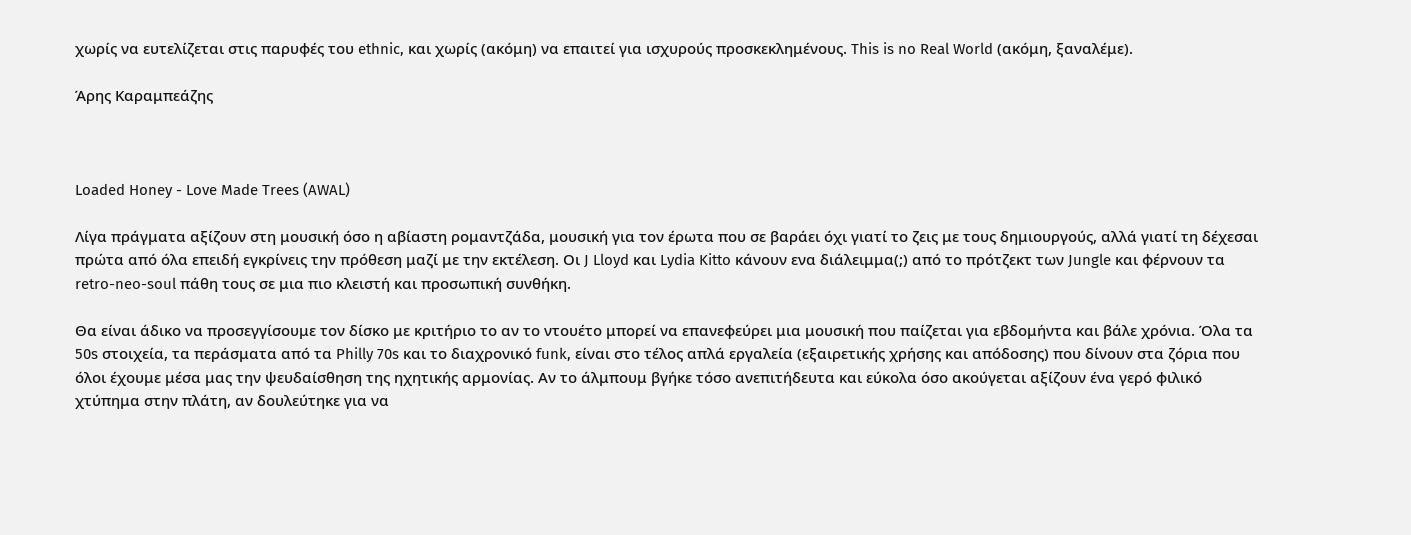χωρίς να ευτελίζεται στις παρυφές του ethnic, και χωρίς (ακόμη) να επαιτεί για ισχυρούς προσκεκλημένους. This is no Real World (ακόμη, ξαναλέμε).

Άρης Καραμπεάζης



Loaded Honey - Love Made Trees (AWAL)

Λίγα πράγματα αξίζουν στη μουσική όσο η αβίαστη ρομαντζάδα, μουσική για τον έρωτα που σε βαράει όχι γιατί το ζεις με τους δημιουργούς, αλλά γιατί τη δέχεσαι πρώτα από όλα επειδή εγκρίνεις την πρόθεση μαζί με την εκτέλεση. Οι J Lloyd και Lydia Kitto κάνουν ενα διάλειμμα(;) από το πρότζεκτ των Jungle και φέρνουν τα retro-neo-soul πάθη τους σε μια πιο κλειστή και προσωπική συνθήκη.

Θα είναι άδικο να προσεγγίσουμε τον δίσκο με κριτήριο το αν το ντουέτο μπορεί να επανεφεύρει μια μουσική που παίζεται για εβδομήντα και βάλε χρόνια. Όλα τα 50s στοιχεία, τα περάσματα από τα Philly 70s και το διαχρονικό funk, είναι στο τέλος απλά εργαλεία (εξαιρετικής χρήσης και απόδοσης) που δίνουν στα ζόρια που όλοι έχουμε μέσα μας την ψευδαίσθηση της ηχητικής αρμονίας. Αν το άλμπουμ βγήκε τόσο ανεπιτήδευτα και εύκολα όσο ακούγεται αξίζουν ένα γερό φιλικό χτύπημα στην πλάτη, αν δουλεύτηκε για να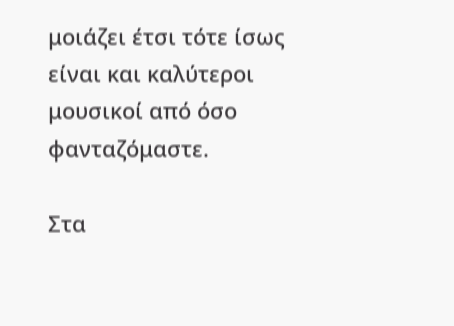μοιάζει έτσι τότε ίσως είναι και καλύτεροι μουσικοί από όσο φανταζόμαστε.

Στα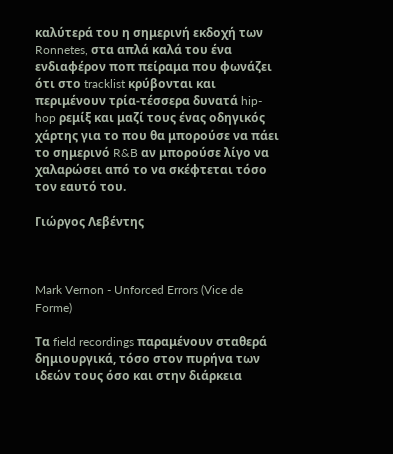καλύτερά του η σημερινή εκδοχή των Ronnetes, στα απλά καλά του ένα ενδιαφέρον ποπ πείραμα που φωνάζει ότι στο tracklist κρύβονται και περιμένουν τρία-τέσσερα δυνατά hip-hop ρεμίξ και μαζί τους ένας οδηγικός χάρτης για το που θα μπορούσε να πάει το σημερινό R&B αν μπορούσε λίγο να χαλαρώσει από το να σκέφτεται τόσο τον εαυτό του.

Γιώργος Λεβέντης



Mark Vernon - Unforced Errors (Vice de Forme)

Τα field recordings παραμένουν σταθερά δημιουργικά, τόσο στον πυρήνα των ιδεών τους όσο και στην διάρκεια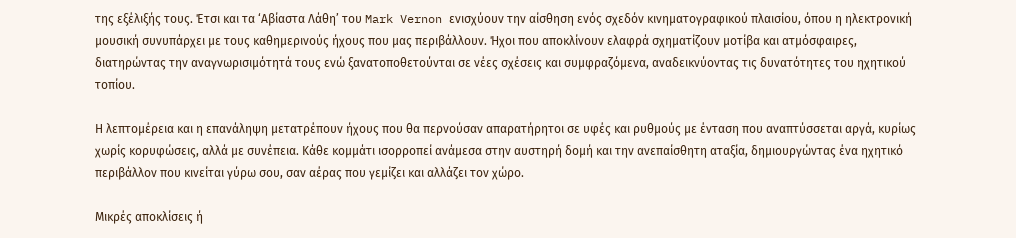της εξέλιξής τους. Έτσι και τα ‘Αβίαστα Λάθη’ του Mark Vernon ενισχύουν την αίσθηση ενός σχεδόν κινηματογραφικού πλαισίου, όπου η ηλεκτρονική μουσική συνυπάρχει με τους καθημερινούς ήχους που μας περιβάλλουν. Ήχοι που αποκλίνουν ελαφρά σχηματίζουν μοτίβα και ατμόσφαιρες, διατηρώντας την αναγνωρισιμότητά τους ενώ ξανατοποθετούνται σε νέες σχέσεις και συμφραζόμενα, αναδεικνύοντας τις δυνατότητες του ηχητικού τοπίου.

Η λεπτομέρεια και η επανάληψη μετατρέπουν ήχους που θα περνούσαν απαρατήρητοι σε υφές και ρυθμούς με ένταση που αναπτύσσεται αργά, κυρίως χωρίς κορυφώσεις, αλλά με συνέπεια. Κάθε κομμάτι ισορροπεί ανάμεσα στην αυστηρή δομή και την ανεπαίσθητη αταξία, δημιουργώντας ένα ηχητικό περιβάλλον που κινείται γύρω σου, σαν αέρας που γεμίζει και αλλάζει τον χώρο.

Μικρές αποκλίσεις ή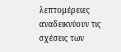λεπτομέρειες αναδεικνύουν τις σχέσεις των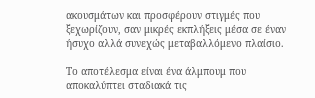ακουσμάτων και προσφέρουν στιγμές που ξεχωρίζουν, σαν μικρές εκπλήξεις μέσα σε έναν ήσυχο αλλά συνεχώς μεταβαλλόμενο πλαίσιο.

Το αποτέλεσμα είναι ένα άλμπουμ που αποκαλύπτει σταδιακά τις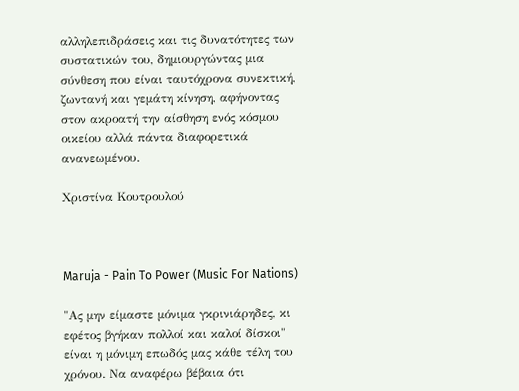αλληλεπιδράσεις και τις δυνατότητες των συστατικών του, δημιουργώντας μια σύνθεση που είναι ταυτόχρονα συνεκτική, ζωντανή και γεμάτη κίνηση, αφήνοντας στον ακροατή την αίσθηση ενός κόσμου οικείου αλλά πάντα διαφορετικά ανανεωμένου.

Χριστίνα Κουτρουλού



Maruja - Pain To Power (Music For Nations)

"Ας μην είμαστε μόνιμα γκρινιάρηδες, κι εφέτος βγήκαν πολλοί και καλοί δίσκοι" είναι η μόνιμη επωδός μας κάθε τέλη του χρόνου. Να αναφέρω βέβαια ότι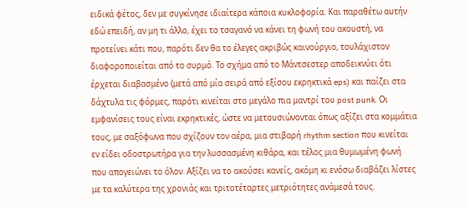ειδικά φέτος, δεν με συγκίνησε ιδιαίτερα κάποια κυκλοφορία. Και παραθέτω αυτήν εδώ επειδή, αν μη τι άλλο, έχει το τσαγανό να κάνει τη φωνή του ακουστή, να προτείνει κάτι που, παρότι δεν θα το έλεγες ακριβώς καινούργιο, τουλάχιστον διαφοροποιείται από το συρμό. Το σχήμα από το Μάντσεστερ αποδεικνύει ότι έρχεται διαβασμένο (μετά από μία σειρά από εξίσου εκρηκτικά eps) και παίζει στα δάχτυλα τις φόρμες, παρότι κινείται στο μεγάλο πια μαντρί του post punk. Οι εμφανίσεις τους είναι εκρηκτικές, ώστε να μετουσιώνονται όπως αξίζει στα κομμάτια τους, με σαξόφωνα που σχίζουν τον αέρα, μια στιβαρή rhythm section που κινείται εν είδει οδοστρωτήρα για την λυσσασμένη κιθάρα, και τέλος μια θυμωμένη φωνή που απογειώνει το όλον. Αξίζει να το ακούσει κανείς, ακόμη κι ενόσω διαβάζει λίστες με τα καλύτερα της χρονιάς και τριτοτέταρτες μετριότητες ανάμεσά τους.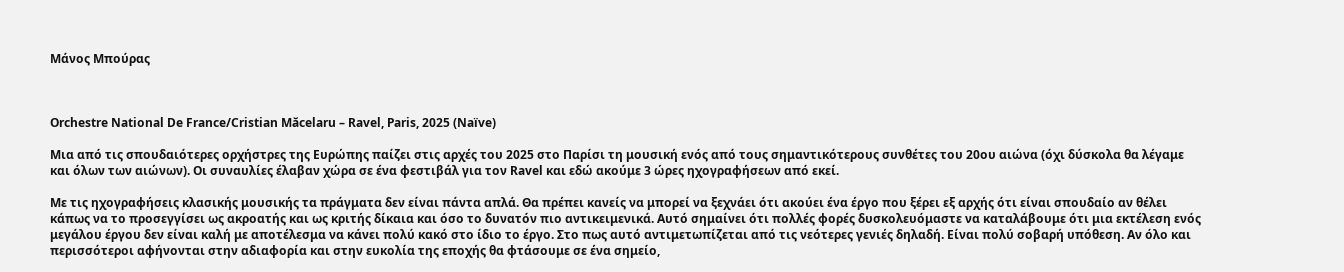Μάνος Μπούρας



Orchestre National De France/Cristian Măcelaru – Ravel, Paris, 2025 (Naïve)

Μια από τις σπουδαιότερες ορχήστρες της Ευρώπης παίζει στις αρχές του 2025 στο Παρίσι τη μουσική ενός από τους σημαντικότερους συνθέτες του 20ου αιώνα (όχι δύσκολα θα λέγαμε και όλων των αιώνων). Οι συναυλίες έλαβαν χώρα σε ένα φεστιβάλ για τον Ravel και εδώ ακούμε 3 ώρες ηχογραφήσεων από εκεί.

Με τις ηχογραφήσεις κλασικής μουσικής τα πράγματα δεν είναι πάντα απλά. Θα πρέπει κανείς να μπορεί να ξεχνάει ότι ακούει ένα έργο που ξέρει εξ αρχής ότι είναι σπουδαίο αν θέλει κάπως να το προσεγγίσει ως ακροατής και ως κριτής δίκαια και όσο το δυνατόν πιο αντικειμενικά. Αυτό σημαίνει ότι πολλές φορές δυσκολευόμαστε να καταλάβουμε ότι μια εκτέλεση ενός μεγάλου έργου δεν είναι καλή με αποτέλεσμα να κάνει πολύ κακό στο ίδιο το έργο. Στο πως αυτό αντιμετωπίζεται από τις νεότερες γενιές δηλαδή. Είναι πολύ σοβαρή υπόθεση. Αν όλο και περισσότεροι αφήνονται στην αδιαφορία και στην ευκολία της εποχής θα φτάσουμε σε ένα σημείο,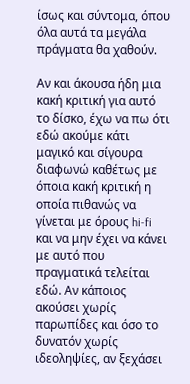ίσως και σύντομα, όπου όλα αυτά τα μεγάλα πράγματα θα χαθούν.

Αν και άκουσα ήδη μια κακή κριτική για αυτό το δίσκο, έχω να πω ότι εδώ ακούμε κάτι μαγικό και σίγουρα διαφωνώ καθέτως με όποια κακή κριτική η οποία πιθανώς να γίνεται με όρους hi-fi και να μην έχει να κάνει με αυτό που πραγματικά τελείται εδώ. Αν κάποιος ακούσει χωρίς παρωπίδες και όσο το δυνατόν χωρίς ιδεοληψίες, αν ξεχάσει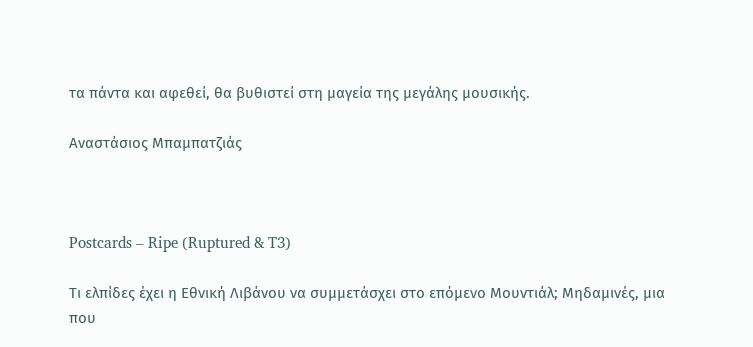τα πάντα και αφεθεί, θα βυθιστεί στη μαγεία της μεγάλης μουσικής.

Αναστάσιος Μπαμπατζιάς



Postcards – Ripe (Ruptured & T3)

Τι ελπίδες έχει η Εθνική Λιβάνου να συμμετάσχει στο επόμενο Mουντιάλ; Μηδαμινές, μια που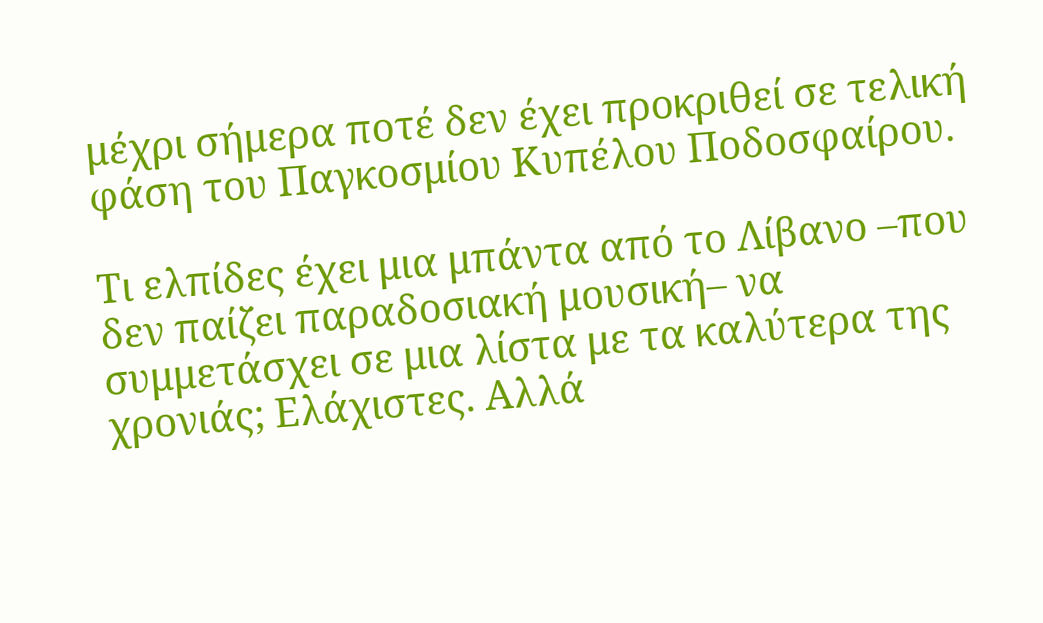μέχρι σήμερα ποτέ δεν έχει προκριθεί σε τελική φάση του Παγκοσμίου Κυπέλου Ποδοσφαίρου.

Τι ελπίδες έχει μια μπάντα από το Λίβανο –που δεν παίζει παραδοσιακή μουσική– να συμμετάσχει σε μια λίστα με τα καλύτερα της χρονιάς; Ελάχιστες. Αλλά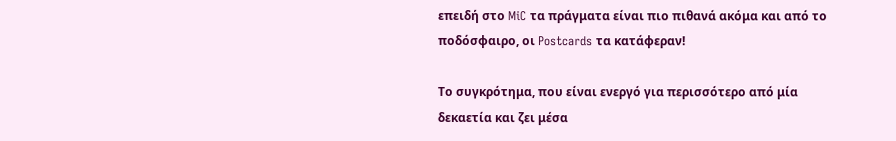επειδή στο MiC τα πράγματα είναι πιο πιθανά ακόμα και από το ποδόσφαιρο, οι Postcards τα κατάφεραν!

Το συγκρότημα, που είναι ενεργό για περισσότερο από μία δεκαετία και ζει μέσα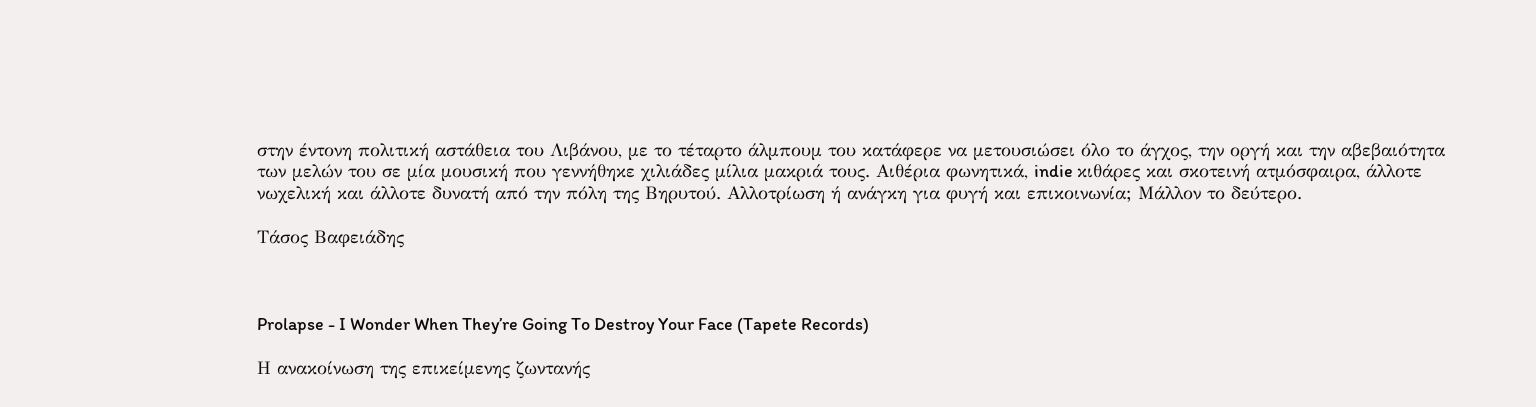στην έντονη πολιτική αστάθεια του Λιβάνου, με το τέταρτο άλμπουμ του κατάφερε να μετουσιώσει όλο το άγχος, την οργή και την αβεβαιότητα των μελών του σε μία μουσική που γεννήθηκε χιλιάδες μίλια μακριά τους. Αιθέρια φωνητικά, indie κιθάρες και σκοτεινή ατμόσφαιρα, άλλοτε νωχελική και άλλοτε δυνατή από την πόλη της Βηρυτού. Αλλοτρίωση ή ανάγκη για φυγή και επικοινωνία; Μάλλον το δεύτερο.

Τάσος Βαφειάδης



Prolapse - I Wonder When They’re Going To Destroy Your Face (Tapete Records)

Η ανακοίνωση της επικείμενης ζωντανής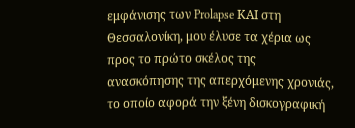εμφάνισης των Prolapse ΚΑΙ στη Θεσσαλονίκη, μου έλυσε τα χέρια ως προς το πρώτο σκέλος της ανασκόπησης της απερχόμενης χρονιάς, το οποίο αφορά την ξένη δισκογραφική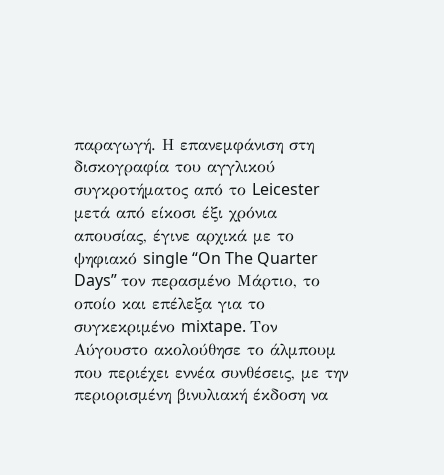παραγωγή. Η επανεμφάνιση στη δισκογραφία του αγγλικού συγκροτήματος από το Leicester μετά από είκοσι έξι χρόνια απουσίας, έγινε αρχικά με το ψηφιακό single “On The Quarter Days” τον περασμένο Μάρτιο, το οποίο και επέλεξα για το συγκεκριμένο mixtape. Τον Αύγουστο ακολούθησε το άλμπουμ που περιέχει εννέα συνθέσεις, με την περιορισμένη βινυλιακή έκδοση να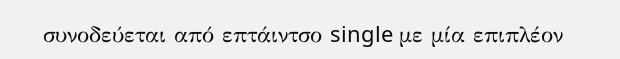συνοδεύεται από επτάιντσο single με μία επιπλέον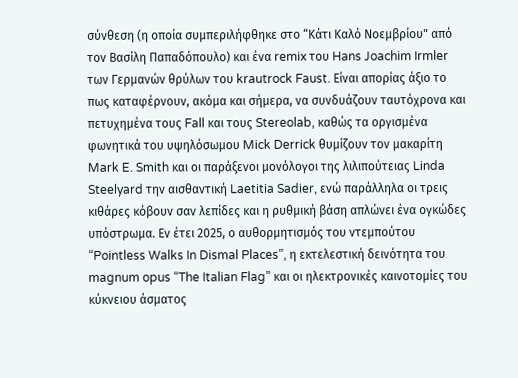σύνθεση (η οποία συμπεριλήφθηκε στο “Κάτι Καλό Νοεμβρίου" από τον Βασίλη Παπαδόπουλο) και ένα remix του Hans Joachim Irmler των Γερμανών θρύλων του krautrock Faust. Είναι απορίας άξιο το πως καταφέρνουν, ακόμα και σήμερα, να συνδυάζουν ταυτόχρονα και πετυχημένα τους Fall και τους Stereolab, καθώς τα οργισμένα φωνητικά του υψηλόσωμου Mick Derrick θυμίζουν τον μακαρίτη Mark E. Smith και οι παράξενοι μονόλογοι της λιλιπούτειας Linda Steelyard την αισθαντική Laetitia Sadier, ενώ παράλληλα οι τρεις κιθάρες κόβουν σαν λεπίδες και η ρυθμική βάση απλώνει ένα ογκώδες υπόστρωμα. Εν έτει 2025, ο αυθορμητισμός του ντεμπούτου “Pointless Walks In Dismal Places”, η εκτελεστική δεινότητα του magnum opus “The Italian Flag” και οι ηλεκτρονικές καινοτομίες του κύκνειου άσματος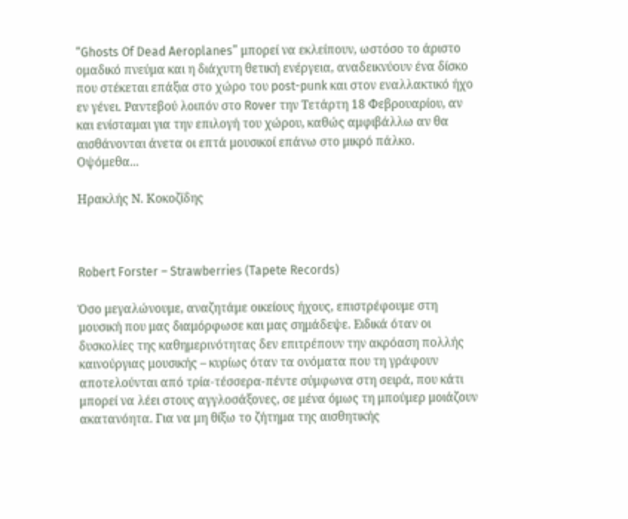“Ghosts Of Dead Aeroplanes” μπορεί να εκλείπουν, ωστόσο το άριστο ομαδικό πνεύμα και η διάχυτη θετική ενέργεια, αναδεικνύουν ένα δίσκο που στέκεται επάξια στο χώρο του post-punk και στον εναλλακτικό ήχο εν γένει. Ραντεβού λοιπόν στο Rover την Τετάρτη 18 Φεβρουαρίου, αν και ενίσταμαι για την επιλογή του χώρου, καθώς αμφιβάλλω αν θα αισθάνονται άνετα οι επτά μουσικοί επάνω στο μικρό πάλκο. Οψόμεθα...

Ηρακλής Ν. Κοκοζίδης



Robert Forster – Strawberries (Tapete Records)

Όσο μεγαλώνουμε, αναζητάμε οικείους ήχους, επιστρέφουμε στη μουσική που μας διαμόρφωσε και μας σημάδεψε. Ειδικά όταν οι δυσκολίες της καθημερινότητας δεν επιτρέπουν την ακρόαση πολλής καινούργιας μουσικής – κυρίως όταν τα ονόματα που τη γράφουν αποτελούνται από τρία-τέσσερα-πέντε σύμφωνα στη σειρά, που κάτι μπορεί να λέει στους αγγλοσάξονες, σε μένα όμως τη μπούμερ μοιάζουν ακατανόητα. Για να μη θίξω το ζήτημα της αισθητικής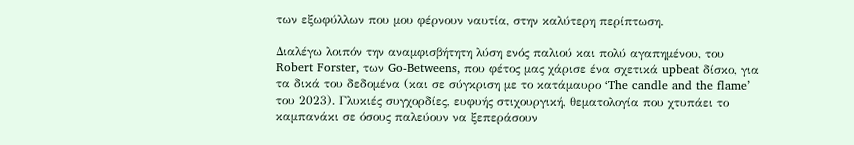των εξωφύλλων που μου φέρνουν ναυτία, στην καλύτερη περίπτωση.

Διαλέγω λοιπόν την αναμφισβήτητη λύση ενός παλιού και πολύ αγαπημένου, του Robert Forster, των Go-Betweens, που φέτος μας χάρισε ένα σχετικά upbeat δίσκο, για τα δικά του δεδομένα (και σε σύγκριση με το κατάμαυρο ‘The candle and the flame’ του 2023). Γλυκιές συγχορδίες, ευφυής στιχουργική, θεματολογία που χτυπάει το καμπανάκι σε όσους παλεύουν να ξεπεράσουν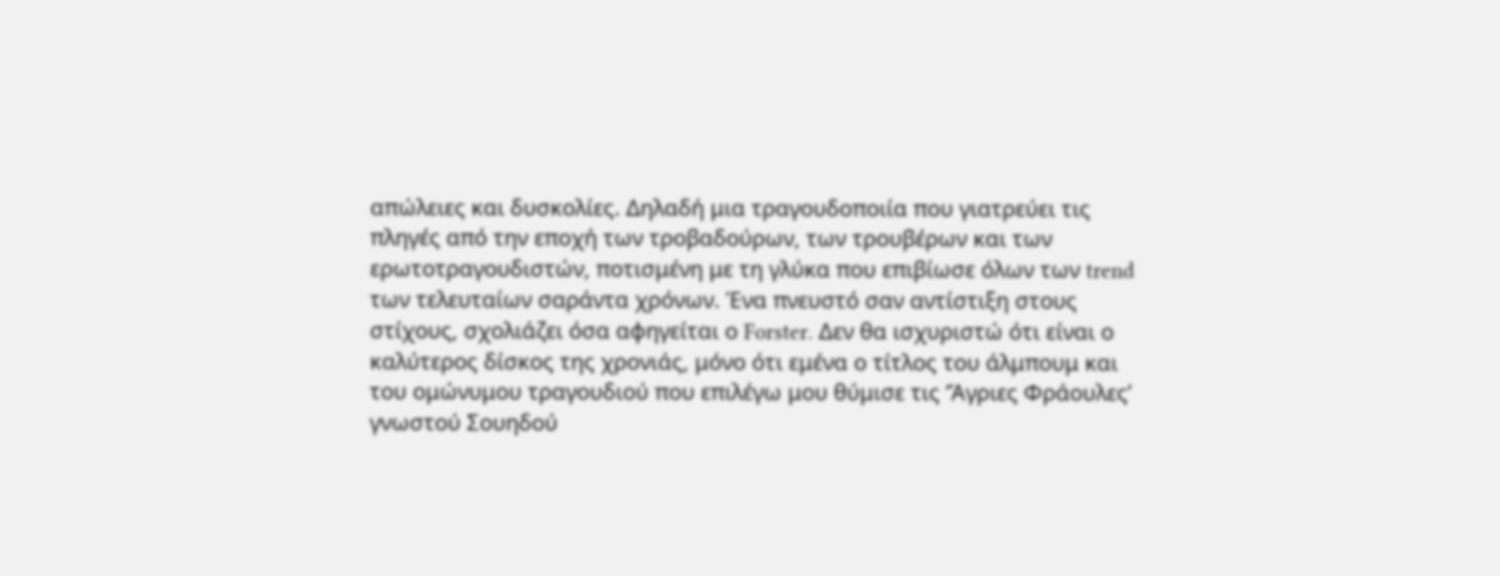απώλειες και δυσκολίες. Δηλαδή μια τραγουδοποιία που γιατρεύει τις πληγές από την εποχή των τροβαδούρων, των τρουβέρων και των ερωτοτραγουδιστών, ποτισμένη με τη γλύκα που επιβίωσε όλων των trend των τελευταίων σαράντα χρόνων. Ένα πνευστό σαν αντίστιξη στους στίχους, σχολιάζει όσα αφηγείται ο Forster. Δεν θα ισχυριστώ ότι είναι ο καλύτερος δίσκος της χρονιάς, μόνο ότι εμένα ο τίτλος του άλμπουμ και του ομώνυμου τραγουδιού που επιλέγω μου θύμισε τις ‘Άγριες Φράουλες’ γνωστού Σουηδού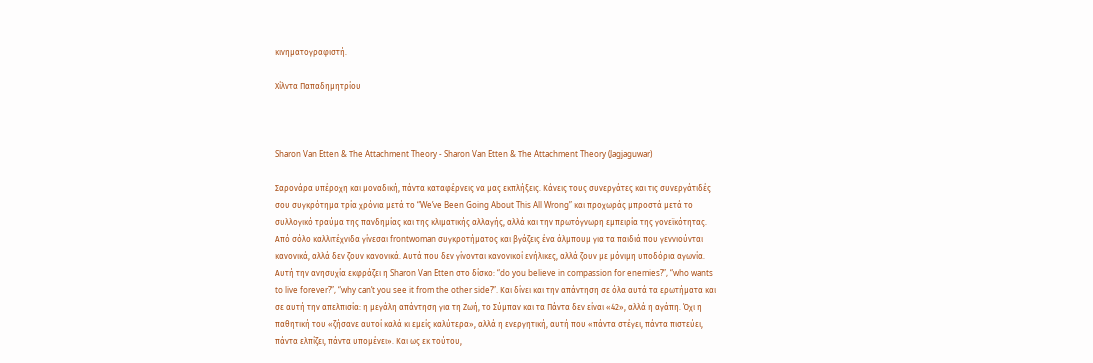κινηματογραφιστή.

Χίλντα Παπαδημητρίου



Sharon Van Etten & Τhe Attachment Theory - Sharon Van Etten & Τhe Attachment Theory (Jagjaguwar)

Σαρονάρα υπέροχη και μοναδική, πάντα καταφέρνεις να μας εκπλήξεις. Κάνεις τους συνεργάτες και τις συνεργάτιδές σου συγκρότημα τρία χρόνια μετά το “We’ve Been Going About This All Wrong” και προχωράς μπροστά μετά το συλλογικό τραύμα της πανδημίας και της κλιματικής αλλαγής, αλλά και την πρωτόγνωρη εμπειρία της γονεϊκότητας. Από σόλο καλλιτέχνιδα γίνεσαι frontwoman συγκροτήματος και βγάζεις ένα άλμπουμ για τα παιδιά που γεννιούνται κανονικά, αλλά δεν ζουν κανονικά. Αυτά που δεν γίνονται κανονικοί ενήλικες, αλλά ζουν με μόνιμη υποδόρια αγωνία. Αυτή την ανησυχία εκφράζει η Sharon Van Etten στο δίσκο: “do you believe in compassion for enemies?”, “who wants to live forever?”, “why can’t you see it from the other side?”. Και δίνει και την απάντηση σε όλα αυτά τα ερωτήματα και σε αυτή την απελπισία: η μεγάλη απάντηση για τη Ζωή, το Σύμπαν και τα Πάντα δεν είναι «42», αλλά η αγάπη. Όχι η παθητική του «ζήσανε αυτοί καλά κι εμείς καλύτερα», αλλά η ενεργητική, αυτή που «πάντα στέγει, πάντα πιστεύει, πάντα ελπίζει, πάντα υπομένει». Και ως εκ τούτου,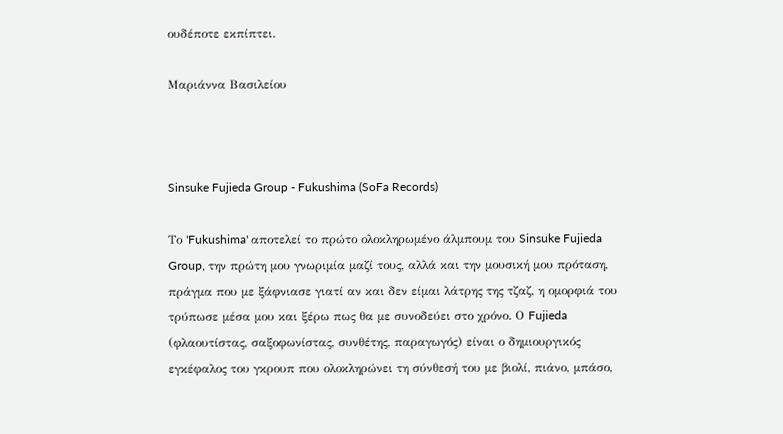ουδέποτε εκπίπτει.

Μαριάννα Βασιλείου



Sinsuke Fujieda Group - Fukushima (SoFa Records)

Το 'Fukushima' αποτελεί το πρώτο ολοκληρωμένο άλμπουμ του Sinsuke Fujieda Group, την πρώτη μου γνωριμία μαζί τους, αλλά και την μουσική μου πρόταση, πράγμα που με ξάφνιασε γιατί αν και δεν είμαι λάτρης της τζαζ, η ομορφιά του τρύπωσε μέσα μου και ξέρω πως θα με συνοδεύει στο χρόνο. Ο Fujieda (φλαουτίστας, σαξοφωνίστας, συνθέτης, παραγωγός) είναι ο δημιουργικός εγκέφαλος του γκρουπ που ολοκληρώνει τη σύνθεσή του με βιολί, πιάνο, μπάσο,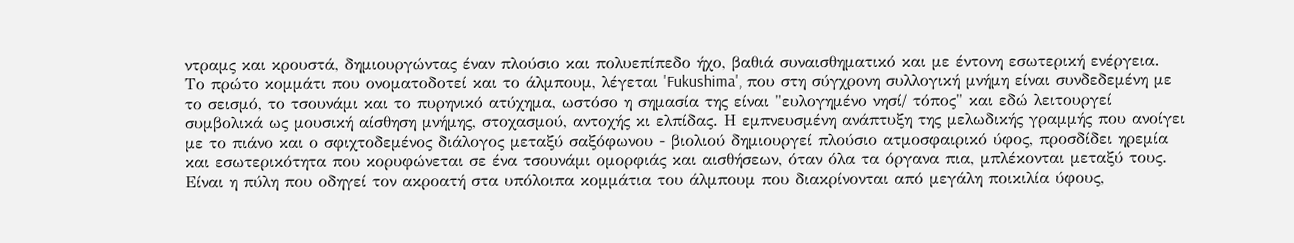ντραμς και κρουστά, δημιουργώντας έναν πλούσιο και πολυεπίπεδο ήχο, βαθιά συναισθηματικό και με έντονη εσωτερική ενέργεια.
Το πρώτο κομμάτι που ονοματοδοτεί και το άλμπουμ, λέγεται 'Fukushima', που στη σύγχρονη συλλογική μνήμη είναι συνδεδεμένη με το σεισμό, το τσουνάμι και το πυρηνικό ατύχημα, ωστόσο η σημασία της είναι "ευλογημένο νησί/ τόπος" και εδώ λειτουργεί συμβολικά ως μουσική αίσθηση μνήμης, στοχασμού, αντοχής κι ελπίδας. Η εμπνευσμένη ανάπτυξη της μελωδικής γραμμής που ανοίγει με το πιάνο και ο σφιχτοδεμένος διάλογος μεταξύ σαξόφωνου - βιολιού δημιουργεί πλούσιο ατμοσφαιρικό ύφος, προσδίδει ηρεμία και εσωτερικότητα που κορυφώνεται σε ένα τσουνάμι ομορφιάς και αισθήσεων, όταν όλα τα όργανα πια, μπλέκονται μεταξύ τους. Είναι η πύλη που οδηγεί τον ακροατή στα υπόλοιπα κομμάτια του άλμπουμ που διακρίνονται από μεγάλη ποικιλία ύφους,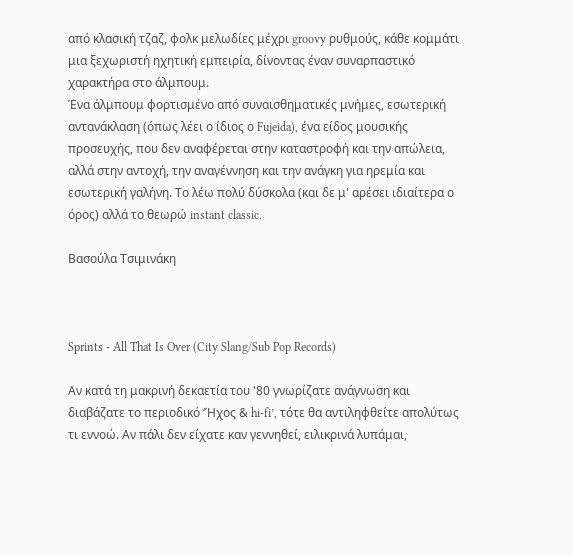από κλασική τζαζ, φολκ μελωδίες μέχρι groovy ρυθμούς, κάθε κομμάτι μια ξεχωριστή ηχητική εμπειρία, δίνοντας έναν συναρπαστικό χαρακτήρα στο άλμπουμ.
Ένα άλμπουμ φορτισμένο από συναισθηματικές μνήμες, εσωτερική αντανάκλαση (όπως λέει ο ίδιος ο Fujeida), ένα είδος μουσικής προσευχής, που δεν αναφέρεται στην καταστροφή και την απώλεια, αλλά στην αντοχή, την αναγέννηση και την ανάγκη για ηρεμία και εσωτερική γαλήνη. Το λέω πολύ δύσκολα (και δε μ' αρέσει ιδιαίτερα ο όρος) αλλά το θεωρώ instant classic.

Βασούλα Τσιμινάκη



Sprints - All That Is Over (City Slang/Sub Pop Records)

Αν κατά τη μακρινή δεκαετία του '80 γνωρίζατε ανάγνωση και διαβάζατε το περιοδικό ‘Ήχος & hi-fi’, τότε θα αντιληφθείτε απολύτως τι εννοώ. Αν πάλι δεν είχατε καν γεννηθεί, ειλικρινά λυπάμαι,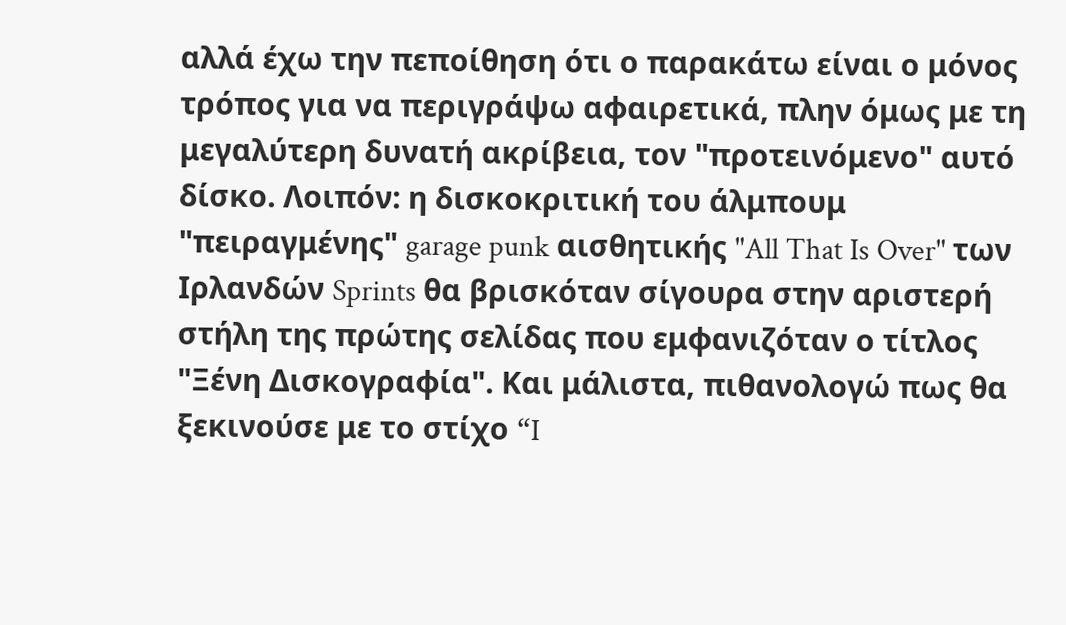αλλά έχω την πεποίθηση ότι ο παρακάτω είναι ο μόνος τρόπος για να περιγράψω αφαιρετικά, πλην όμως με τη μεγαλύτερη δυνατή ακρίβεια, τον "προτεινόμενο" αυτό δίσκο. Λοιπόν: η δισκοκριτική του άλμπουμ "πειραγμένης" garage punk αισθητικής "All That Is Over" των Ιρλανδών Sprints θα βρισκόταν σίγουρα στην αριστερή στήλη της πρώτης σελίδας που εμφανιζόταν ο τίτλος "Ξένη Δισκογραφία". Και μάλιστα, πιθανολογώ πως θα ξεκινούσε με το στίχο “I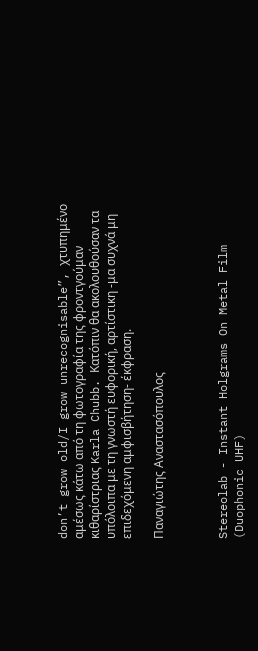don’t grow old/I grow unrecognisable”, χτυπημένο αμέσως κάτω από τη φωτογραφία της φροντγούμαν κιθαρίστριας Karla Chubb. Κατόπιν θα ακολουθούσαν τα υπόλοιπα με τη γνωστή ευφορική, αρτίστικη -μα συχνά μη επιδεχόμενη αμφισβήτηση- έκφραση.

Παναγιώτης Αναστασόπουλος



Stereolab - Instant Holgrams On Metal Film (Duophonic UHF)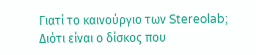Γιατί το καινούργιο των Stereolab; Διότι είναι ο δίσκος που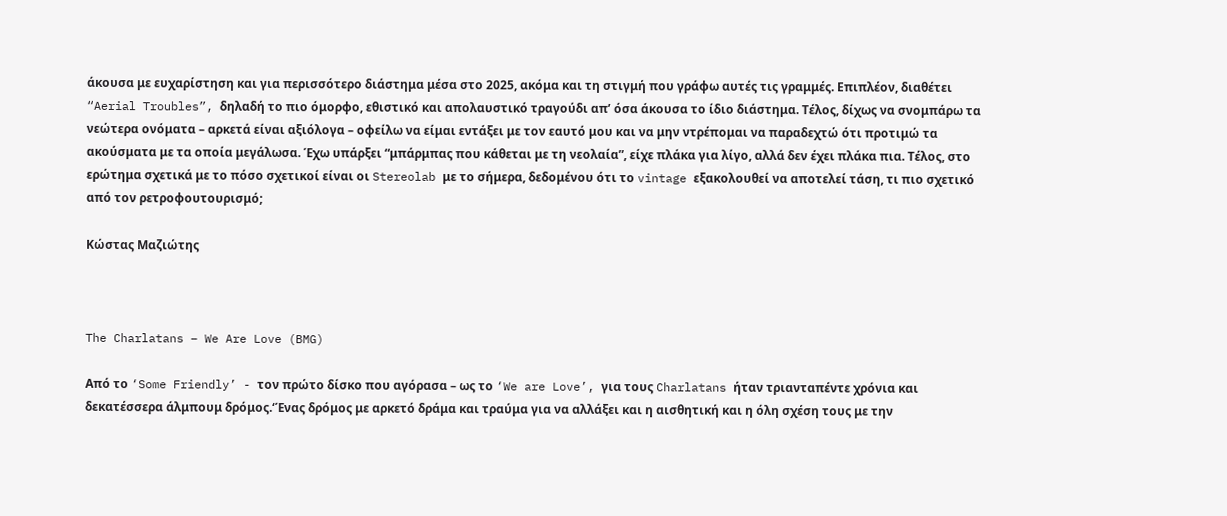άκουσα με ευχαρίστηση και για περισσότερο διάστημα μέσα στο 2025, ακόμα και τη στιγμή που γράφω αυτές τις γραμμές. Επιπλέον, διαθέτει “Aerial Troubles”, δηλαδή το πιο όμορφο, εθιστικό και απολαυστικό τραγούδι απ’ όσα άκουσα το ίδιο διάστημα. Τέλος, δίχως να σνομπάρω τα νεώτερα ονόματα – αρκετά είναι αξιόλογα – οφείλω να είμαι εντάξει με τον εαυτό μου και να μην ντρέπομαι να παραδεχτώ ότι προτιμώ τα ακούσματα με τα οποία μεγάλωσα. Έχω υπάρξει “μπάρμπας που κάθεται με τη νεολαία”, είχε πλάκα για λίγο, αλλά δεν έχει πλάκα πια. Τέλος, στο ερώτημα σχετικά με το πόσο σχετικοί είναι οι Stereolab με το σήμερα, δεδομένου ότι το vintage εξακολουθεί να αποτελεί τάση, τι πιο σχετικό από τον ρετροφουτουρισμό;

Κώστας Μαζιώτης



The Charlatans – We Are Love (BMG)

Από το ‘Some Friendly’ - τον πρώτο δίσκο που αγόρασα – ως το ‘We are Love’, για τους Charlatans ήταν τριανταπέντε χρόνια και δεκατέσσερα άλμπουμ δρόμος.‘Ένας δρόμος με αρκετό δράμα και τραύμα για να αλλάξει και η αισθητική και η όλη σχέση τους με την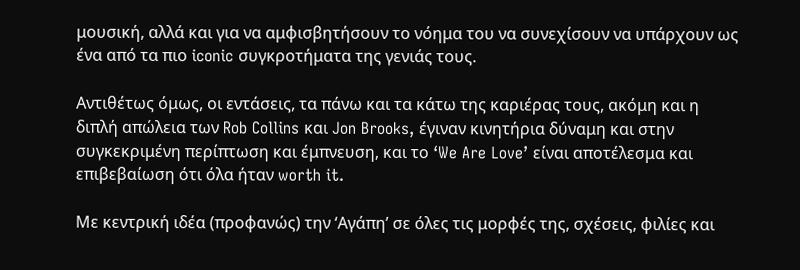μουσική, αλλά και για να αμφισβητήσουν το νόημα του να συνεχίσουν να υπάρχουν ως ένα από τα πιο iconic συγκροτήματα της γενιάς τους.

Αντιθέτως όμως, οι εντάσεις, τα πάνω και τα κάτω της καριέρας τους, ακόμη και η διπλή απώλεια των Rob Collins και Jon Brooks, έγιναν κινητήρια δύναμη και στην συγκεκριμένη περίπτωση και έμπνευση, και το ‘We Are Love’ είναι αποτέλεσμα και επιβεβαίωση ότι όλα ήταν worth it.

Με κεντρική ιδέα (προφανώς) την ‘Αγάπη’ σε όλες τις μορφές της, σχέσεις, φιλίες και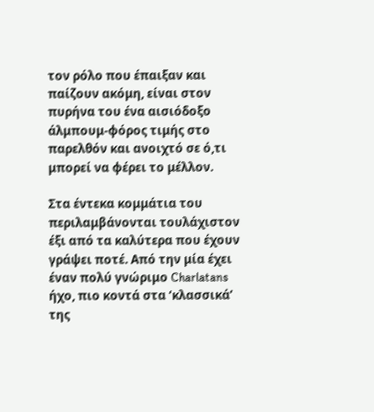τον ρόλο που έπαιξαν και παίζουν ακόμη, είναι στον πυρήνα του ένα αισιόδοξο άλμπουμ-φόρος τιμής στο παρελθόν και ανοιχτό σε ό,τι μπορεί να φέρει το μέλλον.

Στα έντεκα κομμάτια του περιλαμβάνονται τουλάχιστον έξι από τα καλύτερα που έχουν γράψει ποτέ. Από την μία έχει έναν πολύ γνώριμο Charlatans ήχο, πιο κοντά στα ‘κλασσικά’ της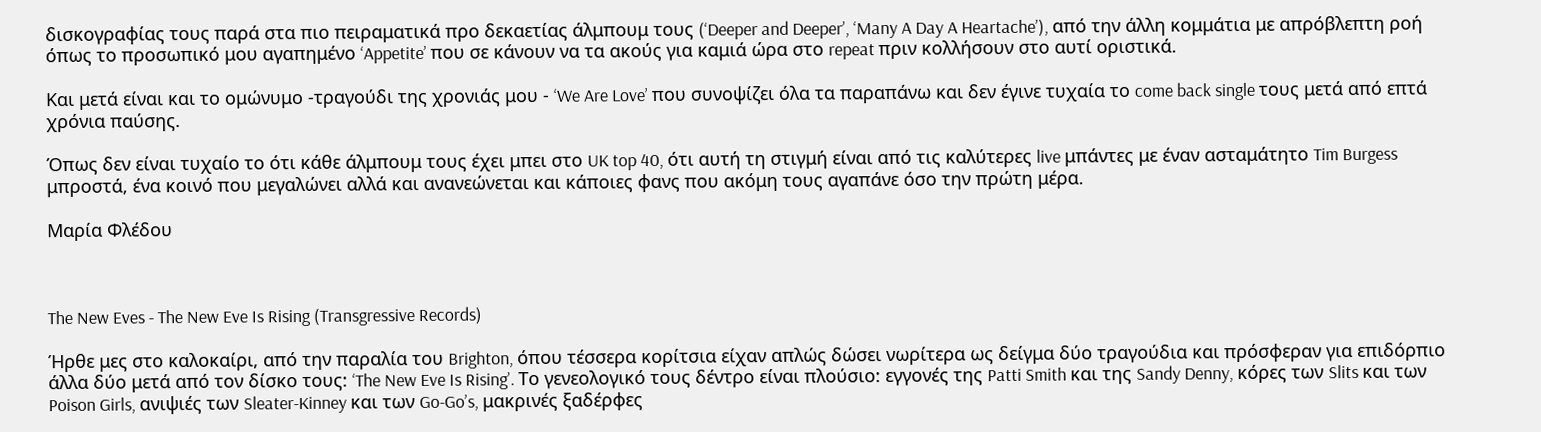δισκογραφίας τους παρά στα πιο πειραματικά προ δεκαετίας άλμπουμ τους (‘Deeper and Deeper’, ‘Many A Day A Heartache’), από την άλλη κομμάτια με απρόβλεπτη ροή όπως το προσωπικό μου αγαπημένο ‘Appetite’ που σε κάνουν να τα ακούς για καμιά ώρα στο repeat πριν κολλήσουν στο αυτί οριστικά.

Και μετά είναι και το ομώνυμο -τραγούδι της χρονιάς μου - ‘We Are Love’ που συνοψίζει όλα τα παραπάνω και δεν έγινε τυχαία το come back single τους μετά από επτά χρόνια παύσης.

Όπως δεν είναι τυχαίο το ότι κάθε άλμπουμ τους έχει μπει στο UK top 40, ότι αυτή τη στιγμή είναι από τις καλύτερες live μπάντες με έναν ασταμάτητο Tim Burgess μπροστά, ένα κοινό που μεγαλώνει αλλά και ανανεώνεται και κάποιες φανς που ακόμη τους αγαπάνε όσο την πρώτη μέρα.

Μαρία Φλέδου



The New Eves - The New Eve Is Rising (Transgressive Records)

Ήρθε μες στο καλοκαίρι, από την παραλία του Brighton, όπου τέσσερα κορίτσια είχαν απλώς δώσει νωρίτερα ως δείγμα δύο τραγούδια και πρόσφεραν για επιδόρπιο άλλα δύο μετά από τον δίσκο τους: ‘The New Eve Is Rising’. Το γενεολογικό τους δέντρο είναι πλούσιο: εγγονές της Patti Smith και της Sandy Denny, κόρες των Slits και των Poison Girls, ανιψιές των Sleater-Kinney και των Go-Go’s, μακρινές ξαδέρφες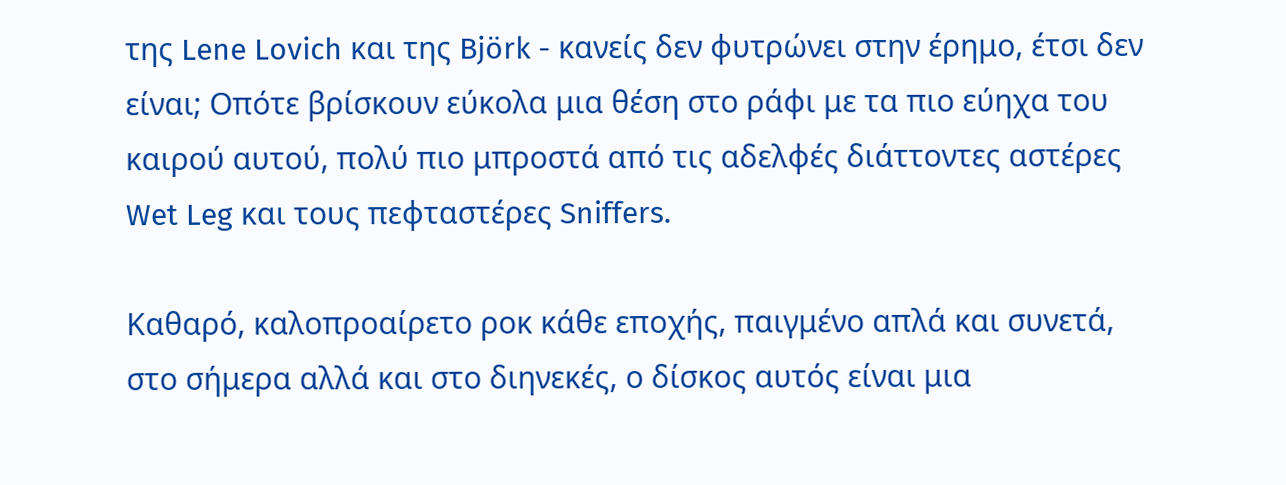της Lene Lovich και της Björk - κανείς δεν φυτρώνει στην έρημο, έτσι δεν είναι; Οπότε βρίσκουν εύκολα μια θέση στο ράφι με τα πιο εύηχα του καιρού αυτού, πολύ πιο μπροστά από τις αδελφές διάττοντες αστέρες Wet Leg και τους πεφταστέρες Sniffers.

Καθαρό, καλοπροαίρετο ροκ κάθε εποχής, παιγμένο απλά και συνετά, στο σήμερα αλλά και στο διηνεκές, ο δίσκος αυτός είναι μια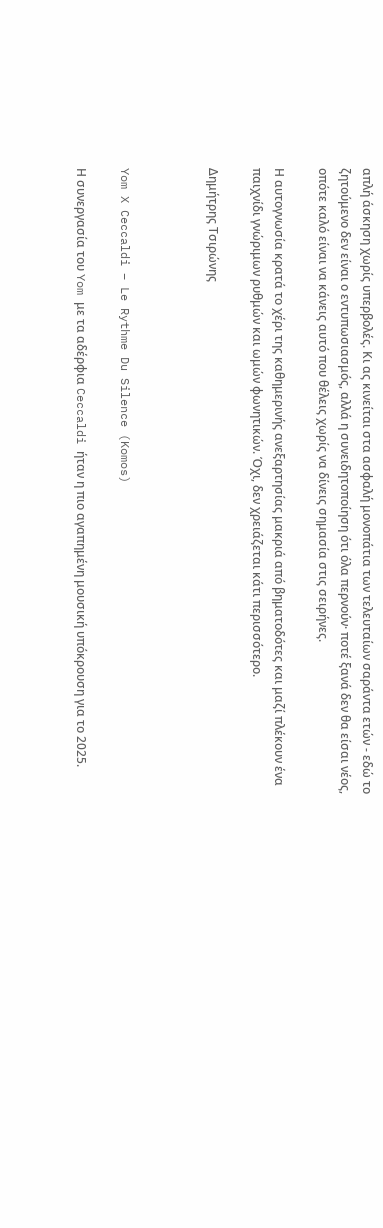απλή άσκηση χωρίς υπερβολές. Κι ας κινείται στα ασφαλή μονοπάτια των τελευταίων σαράντα ετών - εδώ το ζητούμενο δεν είναι ο εντυπωσιασμός, αλλά η συνειδητοποίηση ότι όλα περνούν· ποτέ ξανά δεν θα είσαι νέος, οπότε καλό είναι να κάνεις αυτό που θέλεις χωρίς να δίνεις σημασία στις σειρήνες.

Η αυτογνωσία κρατά το χέρι της καθημερινής ανεξαρτησίας μακριά από βηματοδότες και μαζί πλέκουν ένα παιχνίδι γνώριμων ρυθμών και ωμών φωνητικών. Όχι, δεν χρειάζεται κάτι περισσότερο.

Δημήτρης Τσιρώνης



Yom X Ceccaldi – Le Rythme Du Silence (Komos)

Η συνεργασία του Yom με τα αδέρφια Ceccaldi ήταν η πιο αγαπημένη μουσική υπόκρουση για το 2025.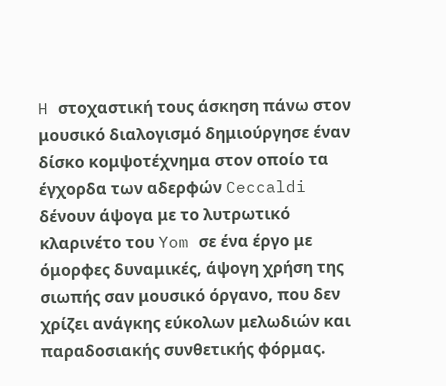H στοχαστική τους άσκηση πάνω στον μουσικό διαλογισμό δημιούργησε έναν δίσκο κομψοτέχνημα στον οποίο τα έγχορδα των αδερφών Ceccaldi δένουν άψογα με το λυτρωτικό κλαρινέτο του Yom σε ένα έργο με όμορφες δυναμικές, άψογη χρήση της σιωπής σαν μουσικό όργανο, που δεν χρίζει ανάγκης εύκολων μελωδιών και παραδοσιακής συνθετικής φόρμας.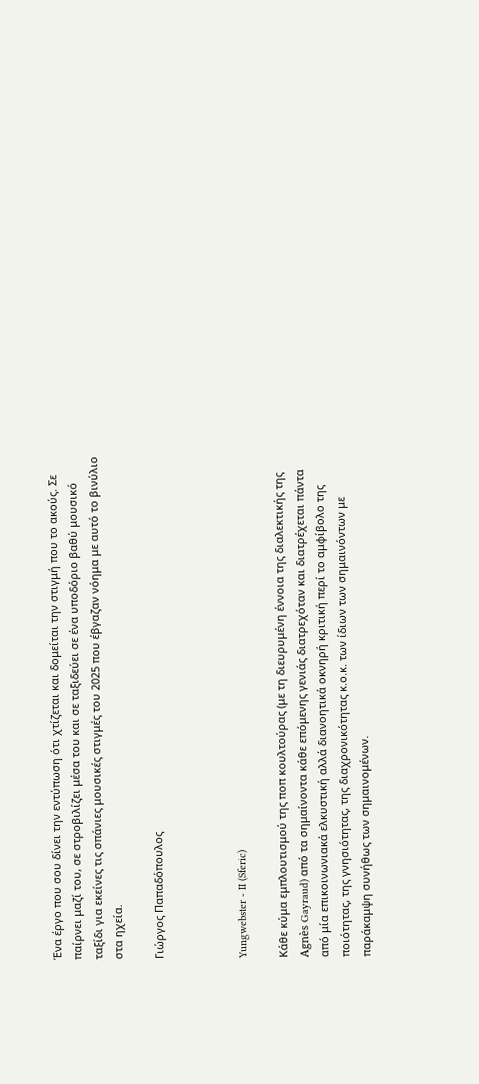Ένα έργο που σου δίνει την εντύπωση ότι χτίζεται και δομείται την στιγμή που το ακούς. Σε παίρνει μαζί του, σε στροβιλίζει μέσα του και σε ταξιδεύει σε ένα υποδόριο βαθύ μουσικό ταξίδι για εκείνες τις σπάνιες μουσικές στιγμές του 2025 που έβγαζαν νόημα με αυτό το βινύλιο στα ηχεία.

Γιώργος Παπαδόπουλος



Yungwebster - II (Sferic)

Κάθε κύμα εμπλουτισμού της ποπ κουλτούρας (με τη διευρυμένη έννοια της διαλεκτικής της Agnès Gayraud) από τα σημαίνοντα κάθε επόμενης γενιάς διατρεχόταν και διατρέχεται πάντα από μία επικοινωνιακά ελκυστική αλλά διανοητικά οκνηρή κριτική περί το αμφίβολο της ποιότητας, της γνησιότητας, της διαχρονικότητας κ.ο.κ. των ίδιων των σημαινόντων με παράκαμψη συνήθως των σημαινομένων.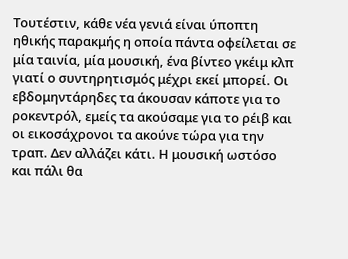Τουτέστιν, κάθε νέα γενιά είναι ύποπτη ηθικής παρακμής η οποία πάντα οφείλεται σε μία ταινία, μία μουσική, ένα βίντεο γκέιμ κλπ γιατί ο συντηρητισμός μέχρι εκεί μπορεί. Οι εβδομηντάρηδες τα άκουσαν κάποτε για το ροκεντρόλ, εμείς τα ακούσαμε για το ρέιβ και οι εικοσάχρονοι τα ακούνε τώρα για την τραπ. Δεν αλλάζει κάτι. Η μουσική ωστόσο και πάλι θα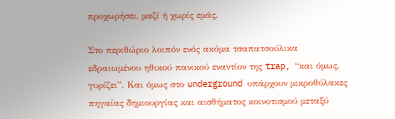προχωρήσει, μαζί ή χωρίς εμάς.

Στο περιθώριο λοιπόν ενός ακόμα τσαπατσούλικα εδραιωμένου ηθικού πανικού εναντίον της trap, “και όμως, γυρίζει”. Και όμως στο underground υπάρχουν μικροθύλακες πηγαίας δημιουργίας και αισθήματος κοινοτισμού μεταξύ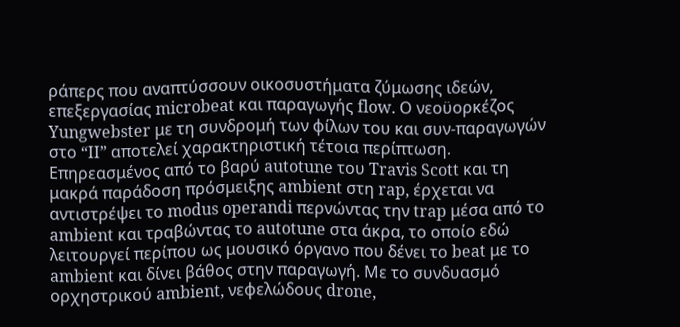ράπερς που αναπτύσσουν οικοσυστήματα ζύμωσης ιδεών, επεξεργασίας microbeat και παραγωγής flow. Ο νεοϋορκέζος Yungwebster με τη συνδρομή των φίλων του και συν-παραγωγών στο “II” αποτελεί χαρακτηριστική τέτοια περίπτωση. Επηρεασμένος από το βαρύ autotune του Travis Scott και τη μακρά παράδοση πρόσμειξης ambient στη rap, έρχεται να αντιστρέψει το modus operandi περνώντας την trap μέσα από το ambient και τραβώντας το autotune στα άκρα, το οποίο εδώ λειτουργεί περίπου ως μουσικό όργανο που δένει το beat με το ambient και δίνει βάθος στην παραγωγή. Με το συνδυασμό ορχηστρικού ambient, νεφελώδους drone,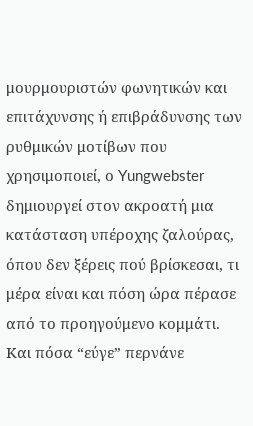μουρμουριστών φωνητικών και επιτάχυνσης ή επιβράδυνσης των ρυθμικών μοτίβων που χρησιμοποιεί, ο Yungwebster δημιουργεί στον ακροατή μια κατάσταση υπέροχης ζαλούρας, όπου δεν ξέρεις πού βρίσκεσαι, τι μέρα είναι και πόση ώρα πέρασε από το προηγούμενο κομμάτι. Και πόσα “εύγε” περνάνε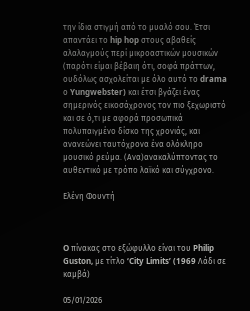την ίδια στιγμή από το μυαλό σου. Έτσι απαντάει το hip hop στους αβαθείς αλαλαγμούς περί μικροαστικών μουσικών (παρότι είμαι βέβαιη ότι, σοφά πράττων, ουδόλως ασχολείται με όλο αυτό το drama ο Yungwebster) και έτσι βγάζει ένας σημερινός εικοσάχρονος τον πιο ξεχωριστό και σε ό,τι με αφορά προσωπικά πολυπαιγμένο δίσκο της χρονιάς, και ανανεώνει ταυτόχρονα ένα ολόκληρο μουσικό ρεύμα. (Ανα)ανακαλύπτοντας το αυθεντικό με τρόπο λαϊκό και σύγχρονο.

Ελένη Φουντή



O πίνακας στο εξώφυλλο είναι του Philip Guston, με τίτλο ‘City Limits’ (1969 Λάδι σε καμβά)

05/01/2026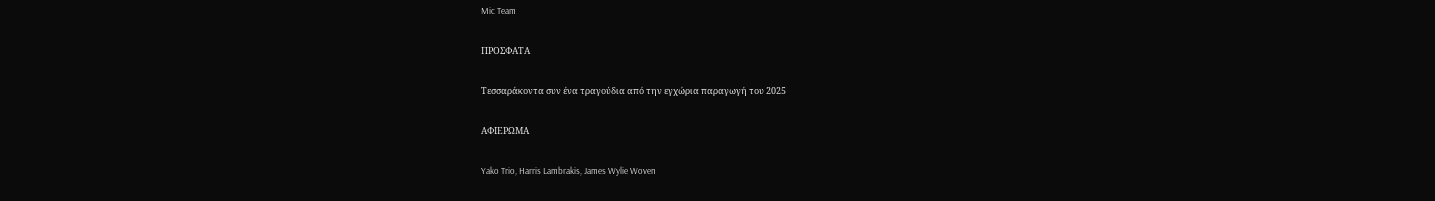Mic Team

ΠΡΟΣΦΑΤΑ

Τεσσαράκοντα συν ένα τραγούδια από την εγχώρια παραγωγή του 2025

ΑΦΙΕΡΩΜΑ

Yako Trio, Harris Lambrakis, James Wylie Woven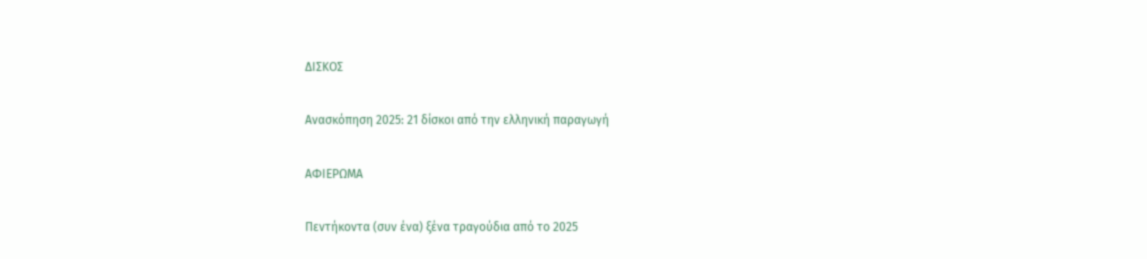ΔΙΣΚΟΣ

Ανασκόπηση 2025: 21 δίσκοι από την ελληνική παραγωγή

ΑΦΙΕΡΩΜΑ

Πεντήκοντα (συν ένα) ξένα τραγούδια από το 2025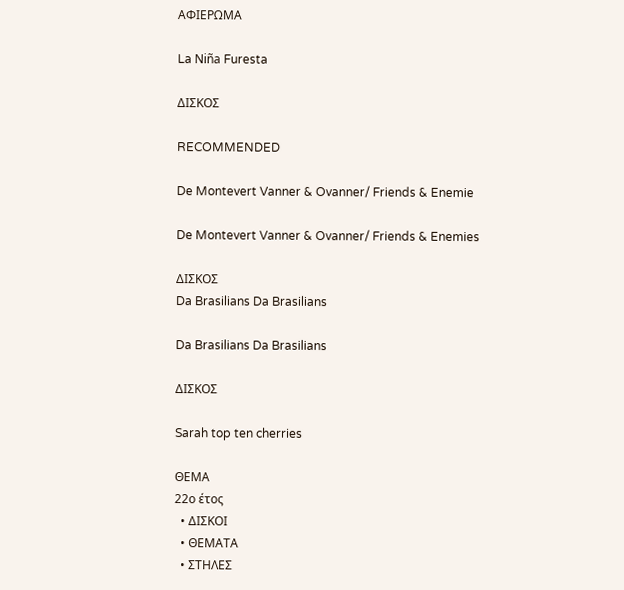ΑΦΙΕΡΩΜΑ

La Niña Furesta

ΔΙΣΚΟΣ

RECOMMENDED

De Montevert Vanner & Ovanner/ Friends & Enemie

De Montevert Vanner & Ovanner/ Friends & Enemies

ΔΙΣΚΟΣ
Da Brasilians Da Brasilians

Da Brasilians Da Brasilians

ΔΙΣΚΟΣ

Sarah top ten cherries

ΘΕΜΑ
22ο έτος
  • ΔΙΣΚΟΙ
  • ΘΕΜΑΤΑ
  • ΣΤΗΛΕΣ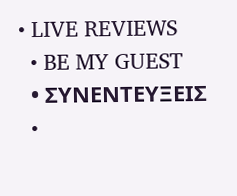• LIVE REVIEWS
  • BE MY GUEST
  • ΣΥΝΕΝΤΕΥΞΕΙΣ
  •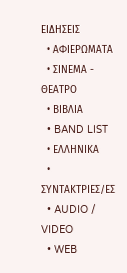ΕΙΔΗΣΕΙΣ
  • ΑΦΙΕΡΩΜΑΤΑ
  • ΣΙΝΕΜΑ - ΘΕΑΤΡΟ
  • ΒΙΒΛΙΑ
  • BAND LIST
  • ΕΛΛΗΝΙΚΑ
  • ΣΥΝΤΑΚΤΡΙΕΣ/ΕΣ
  • AUDIO / VIDEO
  • WEB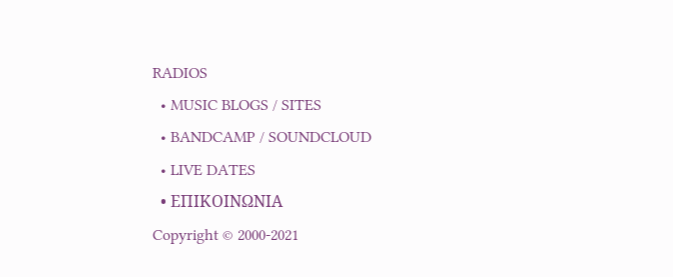RADIOS
  • MUSIC BLOGS / SITES
  • BANDCAMP / SOUNDCLOUD
  • LIVE DATES
  • ΕΠΙΚΟΙΝΩΝΙΑ
Copyright © 2000-2021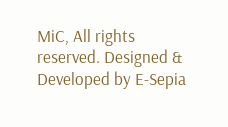MiC, All rights reserved. Designed & Developed by E-Sepia